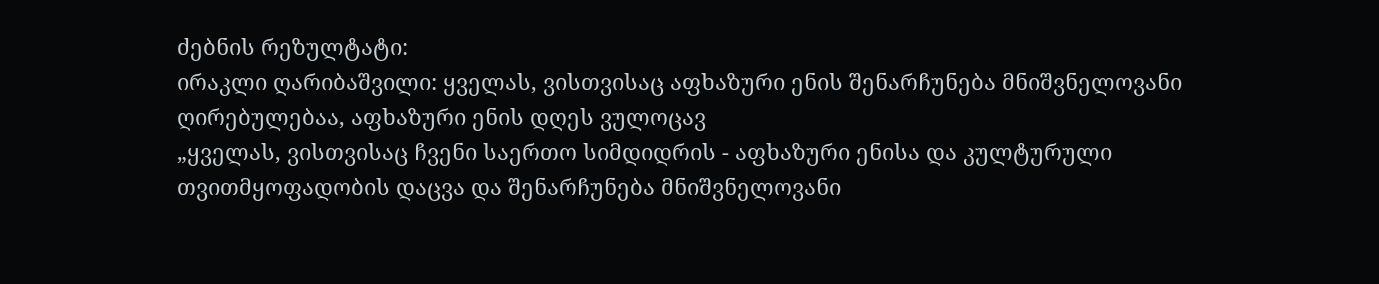ძებნის რეზულტატი:
ირაკლი ღარიბაშვილი: ყველას, ვისთვისაც აფხაზური ენის შენარჩუნება მნიშვნელოვანი ღირებულებაა, აფხაზური ენის დღეს ვულოცავ
„ყველას, ვისთვისაც ჩვენი საერთო სიმდიდრის - აფხაზური ენისა და კულტურული თვითმყოფადობის დაცვა და შენარჩუნება მნიშვნელოვანი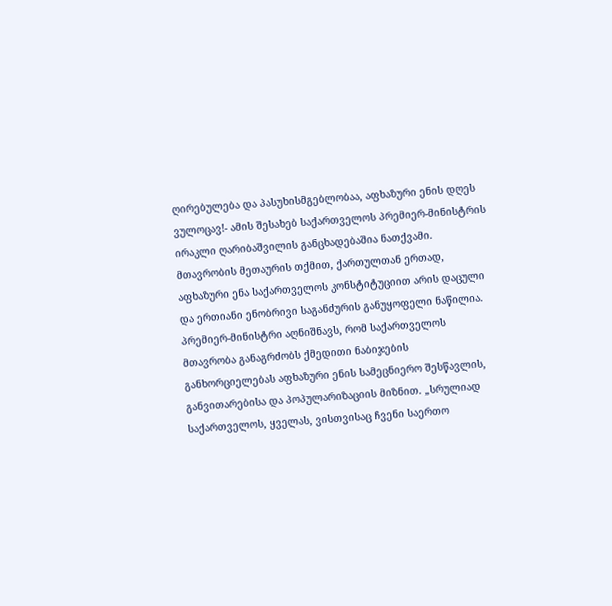ღირებულება და პასუხისმგებლობაა, აფხაზური ენის დღეს ვულოცავ!- ამის შესახებ საქართველოს პრემიერ-მინისტრის ირაკლი ღარიბაშვილის განცხადებაშია ნათქვამი. მთავრობის მეთაურის თქმით, ქართულთან ერთად, აფხაზური ენა საქართველოს კონსტიტუციით არის დაცული და ერთიანი ენობრივი საგანძურის განუყოფელი ნაწილია. პრემიერ-მინისტრი აღნიშნავს, რომ საქართველოს მთავრობა განაგრძობს ქმედითი ნაბიჯების განხორციელებას აფხაზური ენის სამეცნიერო შესწავლის, განვითარებისა და პოპულარიზაციის მიზნით. „სრულიად საქართველოს, ყველას, ვისთვისაც ჩვენი საერთო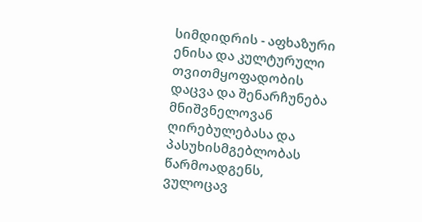სიმდიდრის - აფხაზური ენისა და კულტურული თვითმყოფადობის დაცვა და შენარჩუნება მნიშვნელოვან ღირებულებასა და პასუხისმგებლობას წარმოადგენს, ვულოცავ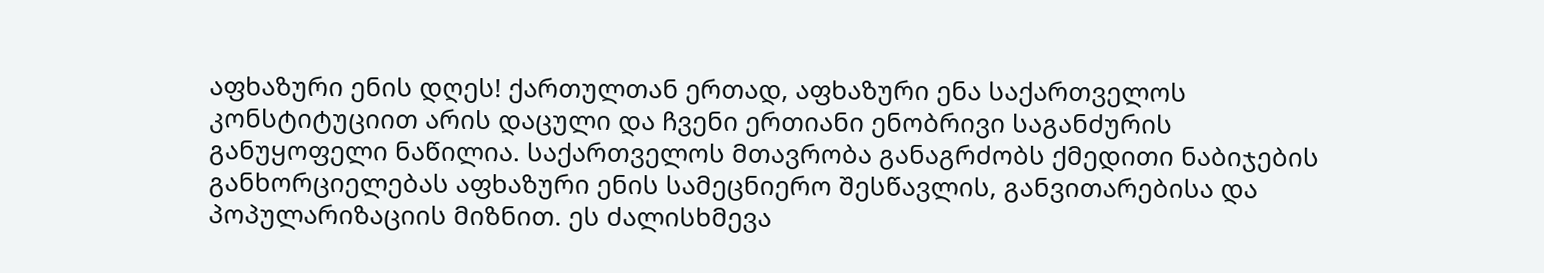აფხაზური ენის დღეს! ქართულთან ერთად, აფხაზური ენა საქართველოს კონსტიტუციით არის დაცული და ჩვენი ერთიანი ენობრივი საგანძურის განუყოფელი ნაწილია. საქართველოს მთავრობა განაგრძობს ქმედითი ნაბიჯების განხორციელებას აფხაზური ენის სამეცნიერო შესწავლის, განვითარებისა და პოპულარიზაციის მიზნით. ეს ძალისხმევა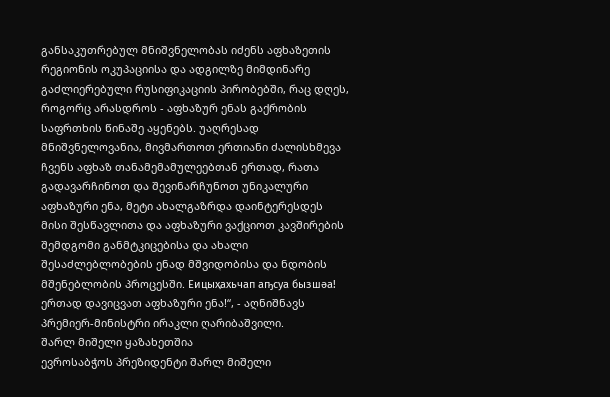განსაკუთრებულ მნიშვნელობას იძენს აფხაზეთის რეგიონის ოკუპაციისა და ადგილზე მიმდინარე გაძლიერებული რუსიფიკაციის პირობებში, რაც დღეს, როგორც არასდროს - აფხაზურ ენას გაქრობის საფრთხის წინაშე აყენებს. უაღრესად მნიშვნელოვანია, მივმართოთ ერთიანი ძალისხმევა ჩვენს აფხაზ თანამემამულეებთან ერთად, რათა გადავარჩინოთ და შევინარჩუნოთ უნიკალური აფხაზური ენა, მეტი ახალგაზრდა დაინტერესდეს მისი შესწავლითა და აფხაზური ვაქციოთ კავშირების შემდგომი განმტკიცებისა და ახალი შესაძლებლობების ენად მშვიდობისა და ნდობის მშენებლობის პროცესში. Еицыҳахьчап аҧсуа бызшәа! ერთად დავიცვათ აფხაზური ენა!“, - აღნიშნავს პრემიერ-მინისტრი ირაკლი ღარიბაშვილი.
შარლ მიშელი ყაზახეთშია
ევროსაბჭოს პრეზიდენტი შარლ მიშელი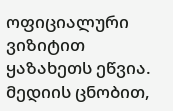ოფიციალური ვიზიტით ყაზახეთს ეწვია. მედიის ცნობით,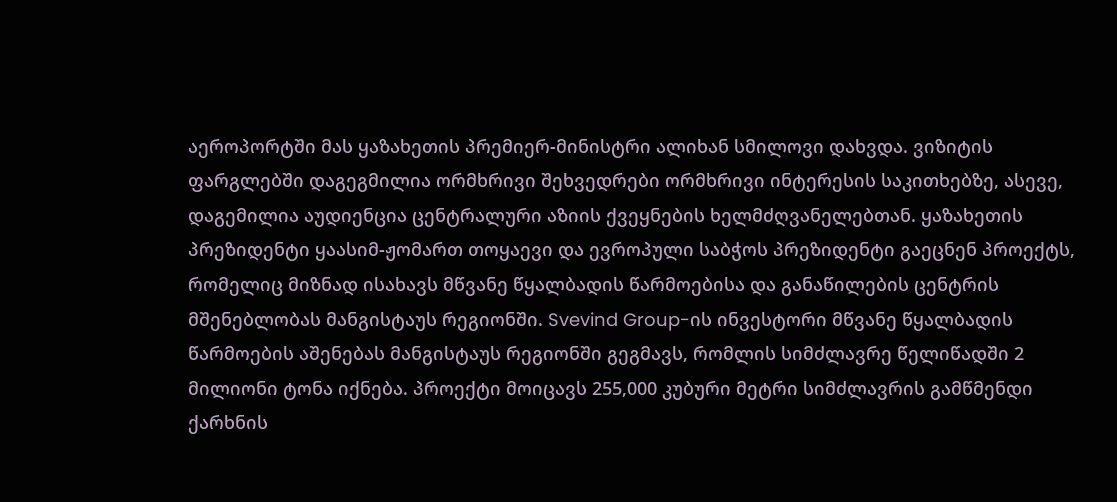აეროპორტში მას ყაზახეთის პრემიერ-მინისტრი ალიხან სმილოვი დახვდა. ვიზიტის ფარგლებში დაგეგმილია ორმხრივი შეხვედრები ორმხრივი ინტერესის საკითხებზე, ასევე, დაგემილია აუდიენცია ცენტრალური აზიის ქვეყნების ხელმძღვანელებთან. ყაზახეთის პრეზიდენტი ყაასიმ-ჟომართ თოყაევი და ევროპული საბჭოს პრეზიდენტი გაეცნენ პროექტს, რომელიც მიზნად ისახავს მწვანე წყალბადის წარმოებისა და განაწილების ცენტრის მშენებლობას მანგისტაუს რეგიონში. Svevind Group-ის ინვესტორი მწვანე წყალბადის წარმოების აშენებას მანგისტაუს რეგიონში გეგმავს, რომლის სიმძლავრე წელიწადში 2 მილიონი ტონა იქნება. პროექტი მოიცავს 255,000 კუბური მეტრი სიმძლავრის გამწმენდი ქარხნის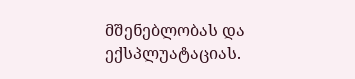მშენებლობას და ექსპლუატაციას.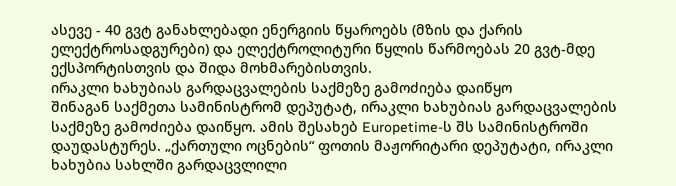ასევე - 40 გვტ განახლებადი ენერგიის წყაროებს (მზის და ქარის ელექტროსადგურები) და ელექტროლიტური წყლის წარმოებას 20 გვტ-მდე ექსპორტისთვის და შიდა მოხმარებისთვის.
ირაკლი ხახუბიას გარდაცვალების საქმეზე გამოძიება დაიწყო
შინაგან საქმეთა სამინისტრომ დეპუტატ, ირაკლი ხახუბიას გარდაცვალების საქმეზე გამოძიება დაიწყო. ამის შესახებ Europetime-ს შს სამინისტროში დაუდასტურეს. „ქართული ოცნების“ ფოთის მაჟორიტარი დეპუტატი, ირაკლი ხახუბია სახლში გარდაცვლილი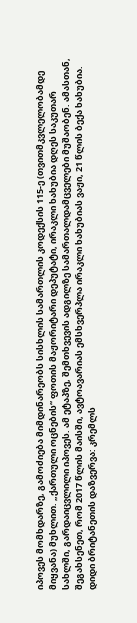იპოვეს მომხდარზე, გამოძიება მიმდინარეობს სისხლის სამართლის კოდექსის 115-ე (თვითმკვლელობამდე მიყვანა) მუხლით. „ქართული ოცნების“ ფოთის მაჟორიტარი დეპუტატი, ირაკლი ხახუბია დღეს საკუთარ სახლში, გარდაიცვლილი იპოვეს. ამ ეტაპზე, შემთხვევის ადგილზე სამართალდამცველები მუშაობენ. ამასთან, შეგახსენეთ, რომ 2017 წლის მაისში, ავტოავარიას ემსხვერპლა ირაკლი ხახუბიას ვაჟი, 21 წლის ბექა ხახუბია.
დიდი ბრიტანეთის დაზვერვა: კრემლს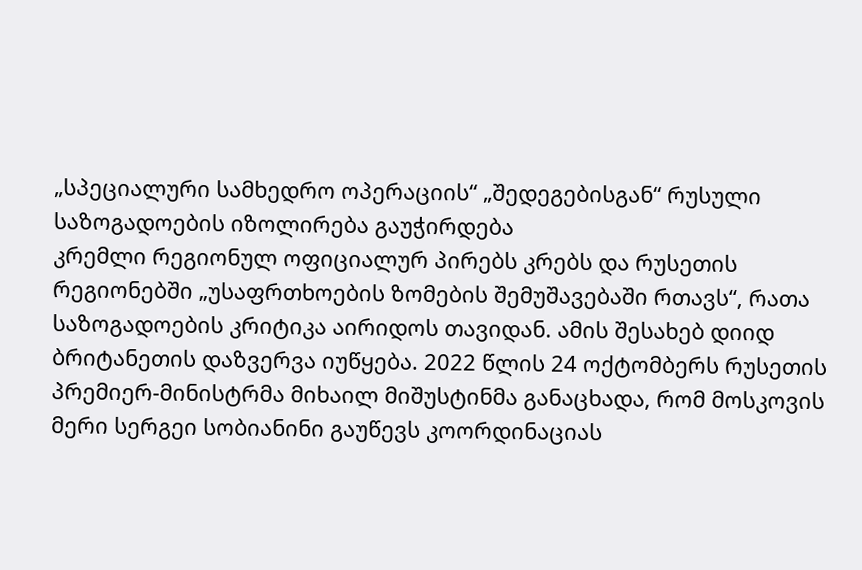„სპეციალური სამხედრო ოპერაციის“ „შედეგებისგან“ რუსული საზოგადოების იზოლირება გაუჭირდება
კრემლი რეგიონულ ოფიციალურ პირებს კრებს და რუსეთის რეგიონებში „უსაფრთხოების ზომების შემუშავებაში რთავს“, რათა საზოგადოების კრიტიკა აირიდოს თავიდან. ამის შესახებ დიიდ ბრიტანეთის დაზვერვა იუწყება. 2022 წლის 24 ოქტომბერს რუსეთის პრემიერ-მინისტრმა მიხაილ მიშუსტინმა განაცხადა, რომ მოსკოვის მერი სერგეი სობიანინი გაუწევს კოორდინაციას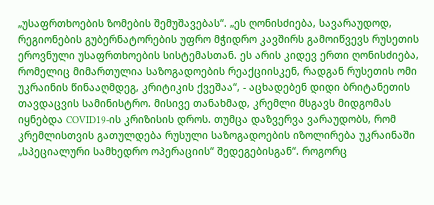„უსაფრთხოების ზომების შემუშავებას“. „ეს ღონისძიება, სავარაუდოდ, რეგიონების გუბერნატორების უფრო მჭიდრო კავშირს გამოიწვევს რუსეთის ეროვნული უსაფრთხოების სისტემასთან. ეს არის კიდევ ერთი ღონისძიება, რომელიც მიმართულია საზოგადოების რეაქციისკენ, რადგან რუსეთის ომი უკრაინის წინააღმდეგ, კრიტიკის ქვეშაა“, - აცხადებენ დიდი ბრიტანეთის თავდაცვის სამინისტრო. მისივე თანახმად, კრემლი მსგავს მიდგომას იყნებდა COVID19-ის კრიზისის დროს. თუმცა დაზვერვა ვარაუდობს, რომ კრემლისთვის გათულდება რუსული საზოგადოების იზოლირება უკრაინაში „სპეციალური სამხედრო ოპერაციის“ შედეგებისგან“. როგორც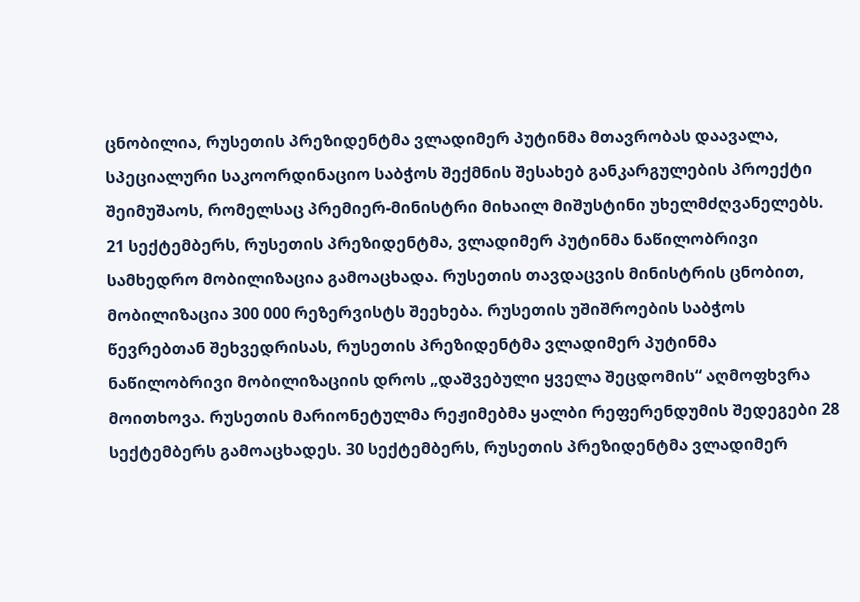ცნობილია, რუსეთის პრეზიდენტმა ვლადიმერ პუტინმა მთავრობას დაავალა, სპეციალური საკოორდინაციო საბჭოს შექმნის შესახებ განკარგულების პროექტი შეიმუშაოს, რომელსაც პრემიერ-მინისტრი მიხაილ მიშუსტინი უხელმძღვანელებს. 21 სექტემბერს, რუსეთის პრეზიდენტმა, ვლადიმერ პუტინმა ნაწილობრივი სამხედრო მობილიზაცია გამოაცხადა. რუსეთის თავდაცვის მინისტრის ცნობით, მობილიზაცია 300 000 რეზერვისტს შეეხება. რუსეთის უშიშროების საბჭოს წევრებთან შეხვედრისას, რუსეთის პრეზიდენტმა ვლადიმერ პუტინმა ნაწილობრივი მობილიზაციის დროს „დაშვებული ყველა შეცდომის“ აღმოფხვრა მოითხოვა. რუსეთის მარიონეტულმა რეჟიმებმა ყალბი რეფერენდუმის შედეგები 28 სექტემბერს გამოაცხადეს. 30 სექტემბერს, რუსეთის პრეზიდენტმა ვლადიმერ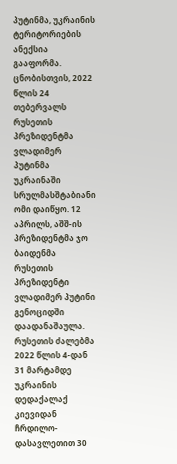პუტინმა, უკრაინის ტერიტორიების ანექსია გააფორმა. ცნობისთვის, 2022 წლის 24 თებერვალს რუსეთის პრეზიდენტმა ვლადიმერ პუტინმა უკრაინაში სრულმასშტაბიანი ომი დაიწყო. 12 აპრილს, აშშ-ის პრეზიდენტმა ჯო ბაიდენმა რუსეთის პრეზიდენტი ვლადიმერ პუტინი გენოციდში დაადანაშაულა. რუსეთის ძალებმა 2022 წლის 4-დან 31 მარტამდე უკრაინის დედაქალაქ კიევიდან ჩრდილო-დასავლეთით 30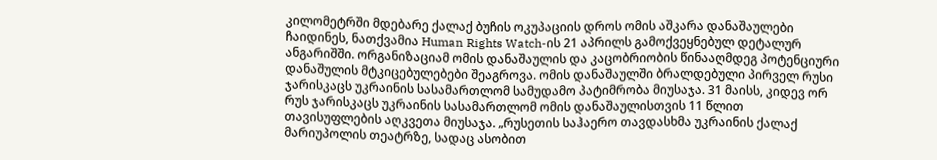კილომეტრში მდებარე ქალაქ ბუჩის ოკუპაციის დროს ომის აშკარა დანაშაულები ჩაიდინეს, ნათქვამია Human Rights Watch-ის 21 აპრილს გამოქვეყნებულ დეტალურ ანგარიშში. ორგანიზაციამ ომის დანაშაულის და კაცობრიობის წინააღმდეგ პოტენციური დანაშულის მტკიცებულებები შეაგროვა. ომის დანაშაულში ბრალდებული პირველ რუსი ჯარისკაცს უკრაინის სასამართლომ სამუდამო პატიმრობა მიუსაჯა. 31 მაისს, კიდევ ორ რუს ჯარისკაცს უკრაინის სასამართლომ ომის დანაშაულისთვის 11 წლით თავისუფლების აღკვეთა მიუსაჯა. „რუსეთის საჰაერო თავდასხმა უკრაინის ქალაქ მარიუპოლის თეატრზე, სადაც ასობით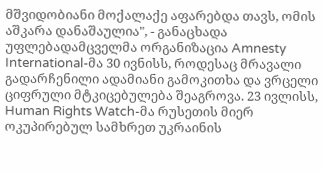მშვიდობიანი მოქალაქე აფარებდა თავს, ომის აშკარა დანაშაულია", - განაცხადა უფლებადამცველმა ორგანიზაცია Amnesty International-მა 30 ივნისს, როდესაც მრავალი გადარჩენილი ადამიანი გამოკითხა და ვრცელი ციფრული მტკიცებულება შეაგროვა. 23 ივლისს, Human Rights Watch-მა რუსეთის მიერ ოკუპირებულ სამხრეთ უკრაინის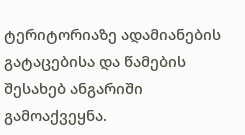ტერიტორიაზე ადამიანების გატაცებისა და წამების შესახებ ანგარიში გამოაქვეყნა.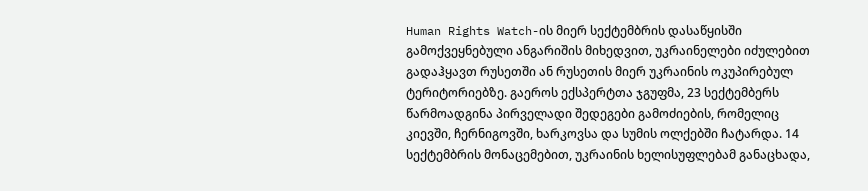Human Rights Watch-ის მიერ სექტემბრის დასაწყისში გამოქვეყნებული ანგარიშის მიხედვით, უკრაინელები იძულებით გადაჰყავთ რუსეთში ან რუსეთის მიერ უკრაინის ოკუპირებულ ტერიტორიებზე. გაეროს ექსპერტთა ჯგუფმა, 23 სექტემბერს წარმოადგინა პირველადი შედეგები გამოძიების, რომელიც კიევში, ჩერნიგოვში, ხარკოვსა და სუმის ოლქებში ჩატარდა. 14 სექტემბრის მონაცემებით, უკრაინის ხელისუფლებამ განაცხადა,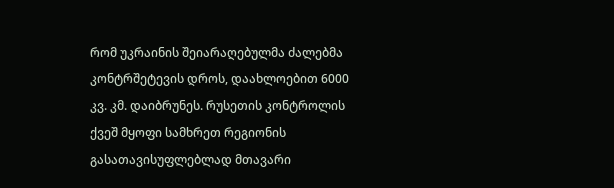რომ უკრაინის შეიარაღებულმა ძალებმა კონტრშეტევის დროს, დაახლოებით 6000 კვ. კმ. დაიბრუნეს. რუსეთის კონტროლის ქვეშ მყოფი სამხრეთ რეგიონის გასათავისუფლებლად მთავარი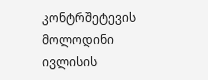კონტრშეტევის მოლოდინი ივლისის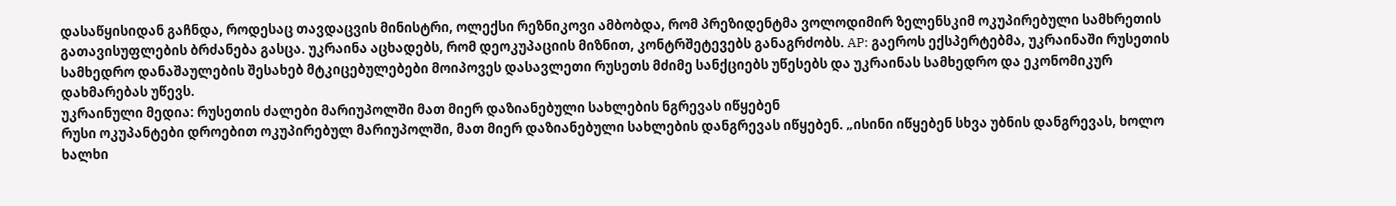დასაწყისიდან გაჩნდა, როდესაც თავდაცვის მინისტრი, ოლექსი რეზნიკოვი ამბობდა, რომ პრეზიდენტმა ვოლოდიმირ ზელენსკიმ ოკუპირებული სამხრეთის გათავისუფლების ბრძანება გასცა. უკრაინა აცხადებს, რომ დეოკუპაციის მიზნით, კონტრშეტევებს განაგრძობს. AP: გაეროს ექსპერტებმა, უკრაინაში რუსეთის სამხედრო დანაშაულების შესახებ მტკიცებულებები მოიპოვეს დასავლეთი რუსეთს მძიმე სანქციებს უწესებს და უკრაინას სამხედრო და ეკონომიკურ დახმარებას უწევს.
უკრაინული მედია: რუსეთის ძალები მარიუპოლში მათ მიერ დაზიანებული სახლების ნგრევას იწყებენ
რუსი ოკუპანტები დროებით ოკუპირებულ მარიუპოლში, მათ მიერ დაზიანებული სახლების დანგრევას იწყებენ. „ისინი იწყებენ სხვა უბნის დანგრევას, ხოლო ხალხი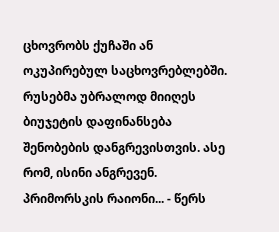ცხოვრობს ქუჩაში ან ოკუპირებულ საცხოვრებლებში. რუსებმა უბრალოდ მიიღეს ბიუჯეტის დაფინანსება შენობების დანგრევისთვის. ასე რომ, ისინი ანგრევენ. პრიმორსკის რაიონი... - წერს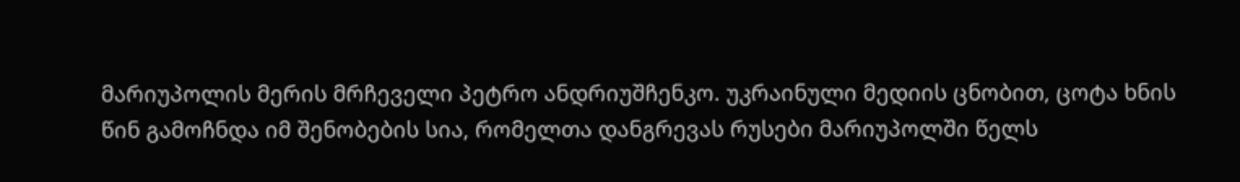მარიუპოლის მერის მრჩეველი პეტრო ანდრიუშჩენკო. უკრაინული მედიის ცნობით, ცოტა ხნის წინ გამოჩნდა იმ შენობების სია, რომელთა დანგრევას რუსები მარიუპოლში წელს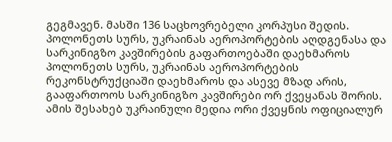გეგმავენ. მასში 136 საცხოვრებელი კორპუსი შედის.
პოლონეთს სურს, უკრაინას აეროპორტების აღდგენასა და სარკინიგზო კავშირების გაფართოებაში დაეხმაროს
პოლონეთს სურს, უკრაინას აეროპორტების რეკონსტრუქციაში დაეხმაროს და ასევე მზად არის, გააფართოოს სარკინიგზო კავშირები ორ ქვეყანას შორის. ამის შესახებ უკრაინული მედია ორი ქვეყნის ოფიციალურ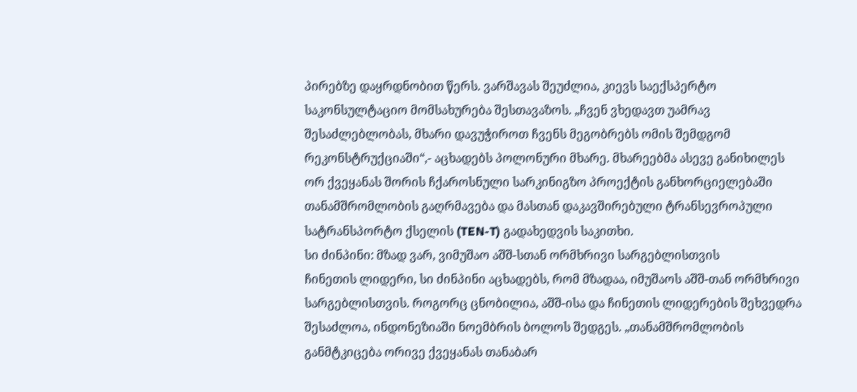პირებზე დაყრდნობით წერს. ვარშავას შეუძლია, კიევს საექსპერტო საკონსულტაციო მომსახურება შესთავაზოს. „ჩვენ ვხედავთ უამრავ შესაძლებლობას, მხარი დავუჭიროთ ჩვენს მეგობრებს ომის შემდგომ რეკონსტრუქციაში“,- აცხადებს პოლონური მხარე. მხარეებმა ასევე განიხილეს ორ ქვეყანას შორის ჩქაროსნული სარკინიგზო პროექტის განხორციელებაში თანამშრომლობის გაღრმავება და მასთან დაკავშირებული ტრანსევროპული სატრანსპორტო ქსელის (TEN-T) გადახედვის საკითხი.
სი ძინპინი: მზად ვარ, ვიმუშაო აშშ-სთან ორმხრივი სარგებლისთვის
ჩინეთის ლიდერი, სი ძინპინი აცხადებს, რომ მზადაა, იმუშაოს აშშ-თან ორმხრივი სარგებლისთვის. როგორც ცნობილია, აშშ-ისა და ჩინეთის ლიდერების შეხვედრა შესაძლოა, ინდონეზიაში ნოემბრის ბოლოს შედგეს. „თანამშრომლობის განმტკიცება ორივე ქვეყანას თანაბარ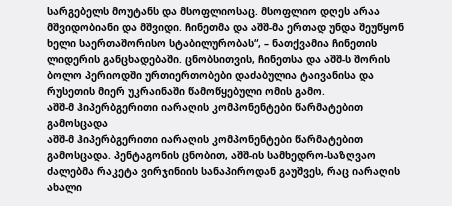სარგებელს მოუტანს და მსოფლიოსაც. მსოფლიო დღეს არაა მშვიდობიანი და მშვიდი. ჩინეთმა და აშშ-მა ერთად უნდა შეუწყონ ხელი საერთაშორისო სტაბილურობას“, – ნათქვამია ჩინეთის ლიდერის განცხადებაში. ცნობსითვის, ჩინეთსა და აშშ-ს შორის ბოლო პერიოდში ურთიერთობები დაძაბულია ტაივანისა და რუსეთის მიერ უკრაინაში წამოწყებული ომის გამო.
აშშ-მ ჰიპერბგერითი იარაღის კომპონენტები წარმატებით გამოსცადა
აშშ-მ ჰიპერბგერითი იარაღის კომპონენტები წარმატებით გამოსცადა. პენტაგონის ცნობით, აშშ-ის სამხედრო-საზღვაო ძალებმა რაკეტა ვირჯინიის სანაპიროდან გაუშვეს, რაც იარაღის ახალი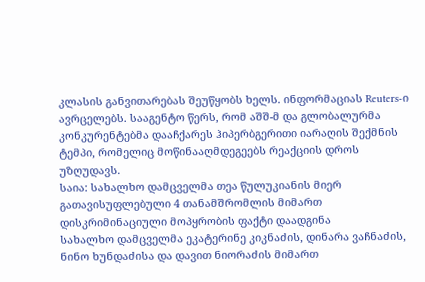კლასის განვითარებას შეუწყობს ხელს. ინფორმაციას Reuters-ი ავრცელებს. სააგენტო წერს, რომ აშშ-მ და გლობალურმა კონკურენტებმა დააჩქარეს ჰიპერბგერითი იარაღის შექმნის ტემპი, რომელიც მოწინააღმდეგეებს რეაქციის დროს უზღუდავს.
საია: სახალხო დამცველმა თეა წულუკიანის მიერ გათავისუფლებული 4 თანამშრომლის მიმართ დისკრიმინაციული მოპყრობის ფაქტი დაადგინა
სახალხო დამცველმა ეკატერინე კიკნაძის, დინარა ვაჩნაძის, ნინო ხუნდაძისა და დავით ნიორაძის მიმართ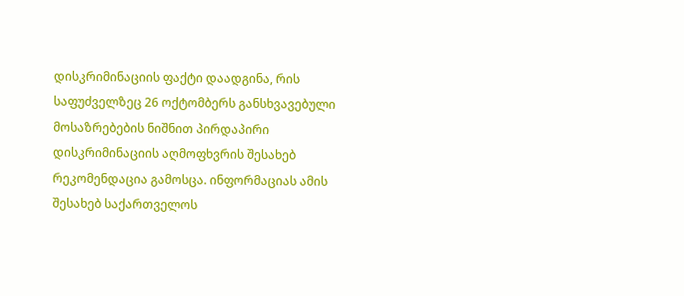დისკრიმინაციის ფაქტი დაადგინა, რის საფუძველზეც 26 ოქტომბერს განსხვავებული მოსაზრებების ნიშნით პირდაპირი დისკრიმინაციის აღმოფხვრის შესახებ რეკომენდაცია გამოსცა. ინფორმაციას ამის შესახებ საქართველოს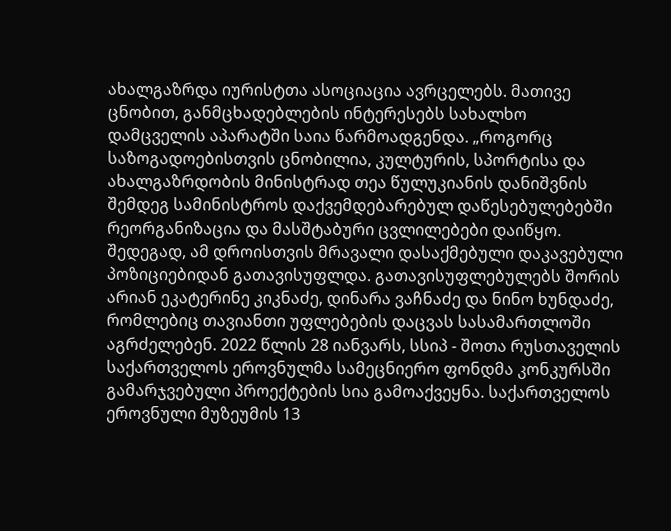ახალგაზრდა იურისტთა ასოციაცია ავრცელებს. მათივე ცნობით, განმცხადებლების ინტერესებს სახალხო დამცველის აპარატში საია წარმოადგენდა. „როგორც საზოგადოებისთვის ცნობილია, კულტურის, სპორტისა და ახალგაზრდობის მინისტრად თეა წულუკიანის დანიშვნის შემდეგ სამინისტროს დაქვემდებარებულ დაწესებულებებში რეორგანიზაცია და მასშტაბური ცვლილებები დაიწყო. შედეგად, ამ დროისთვის მრავალი დასაქმებული დაკავებული პოზიციებიდან გათავისუფლდა. გათავისუფლებულებს შორის არიან ეკატერინე კიკნაძე, დინარა ვაჩნაძე და ნინო ხუნდაძე, რომლებიც თავიანთი უფლებების დაცვას სასამართლოში აგრძელებენ. 2022 წლის 28 იანვარს, სსიპ - შოთა რუსთაველის საქართველოს ეროვნულმა სამეცნიერო ფონდმა კონკურსში გამარჯვებული პროექტების სია გამოაქვეყნა. საქართველოს ეროვნული მუზეუმის 13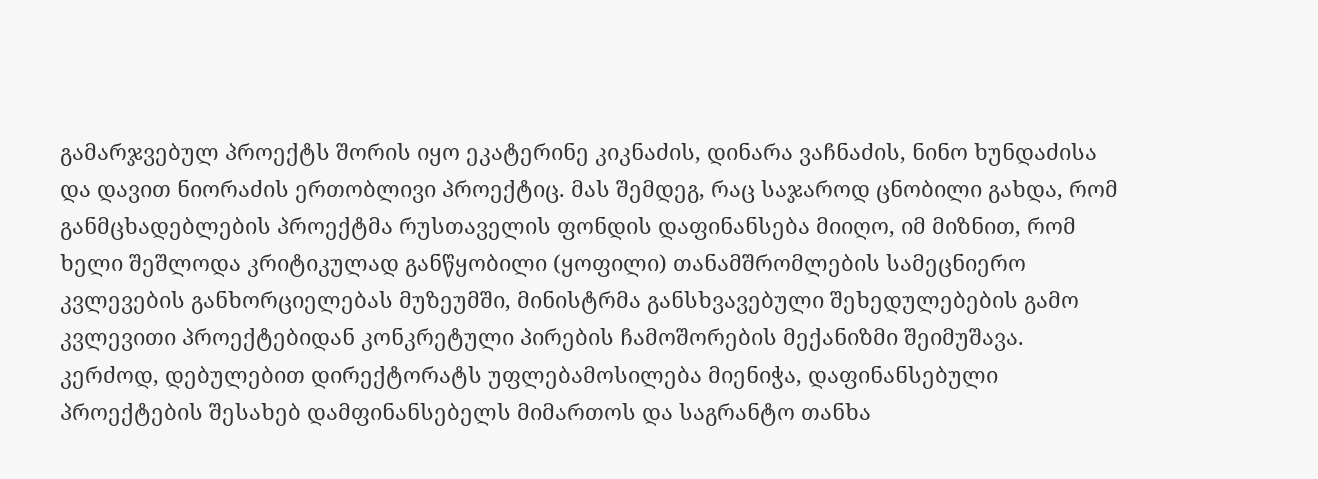გამარჯვებულ პროექტს შორის იყო ეკატერინე კიკნაძის, დინარა ვაჩნაძის, ნინო ხუნდაძისა და დავით ნიორაძის ერთობლივი პროექტიც. მას შემდეგ, რაც საჯაროდ ცნობილი გახდა, რომ განმცხადებლების პროექტმა რუსთაველის ფონდის დაფინანსება მიიღო, იმ მიზნით, რომ ხელი შეშლოდა კრიტიკულად განწყობილი (ყოფილი) თანამშრომლების სამეცნიერო კვლევების განხორციელებას მუზეუმში, მინისტრმა განსხვავებული შეხედულებების გამო კვლევითი პროექტებიდან კონკრეტული პირების ჩამოშორების მექანიზმი შეიმუშავა. კერძოდ, დებულებით დირექტორატს უფლებამოსილება მიენიჭა, დაფინანსებული პროექტების შესახებ დამფინანსებელს მიმართოს და საგრანტო თანხა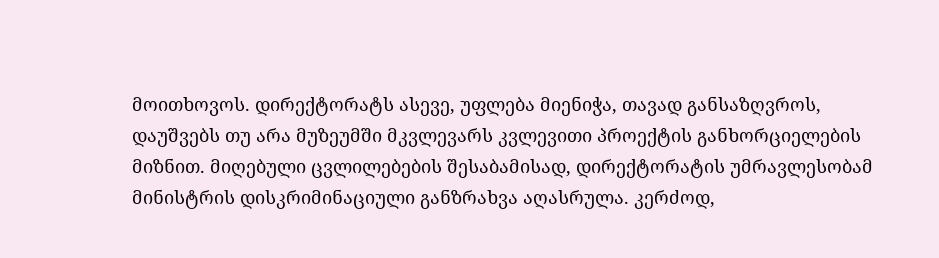მოითხოვოს. დირექტორატს ასევე, უფლება მიენიჭა, თავად განსაზღვროს, დაუშვებს თუ არა მუზეუმში მკვლევარს კვლევითი პროექტის განხორციელების მიზნით. მიღებული ცვლილებების შესაბამისად, დირექტორატის უმრავლესობამ მინისტრის დისკრიმინაციული განზრახვა აღასრულა. კერძოდ,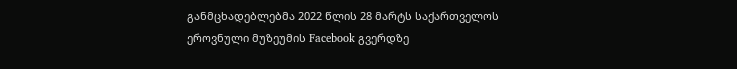განმცხადებლებმა 2022 წლის 28 მარტს საქართველოს ეროვნული მუზეუმის Facebook გვერდზე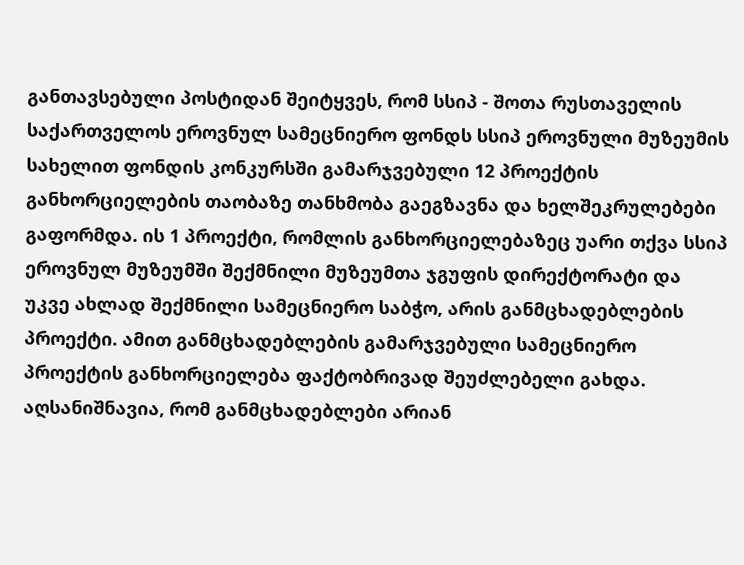განთავსებული პოსტიდან შეიტყვეს, რომ სსიპ - შოთა რუსთაველის საქართველოს ეროვნულ სამეცნიერო ფონდს სსიპ ეროვნული მუზეუმის სახელით ფონდის კონკურსში გამარჯვებული 12 პროექტის განხორციელების თაობაზე თანხმობა გაეგზავნა და ხელშეკრულებები გაფორმდა. ის 1 პროექტი, რომლის განხორციელებაზეც უარი თქვა სსიპ ეროვნულ მუზეუმში შექმნილი მუზეუმთა ჯგუფის დირექტორატი და უკვე ახლად შექმნილი სამეცნიერო საბჭო, არის განმცხადებლების პროექტი. ამით განმცხადებლების გამარჯვებული სამეცნიერო პროექტის განხორციელება ფაქტობრივად შეუძლებელი გახდა. აღსანიშნავია, რომ განმცხადებლები არიან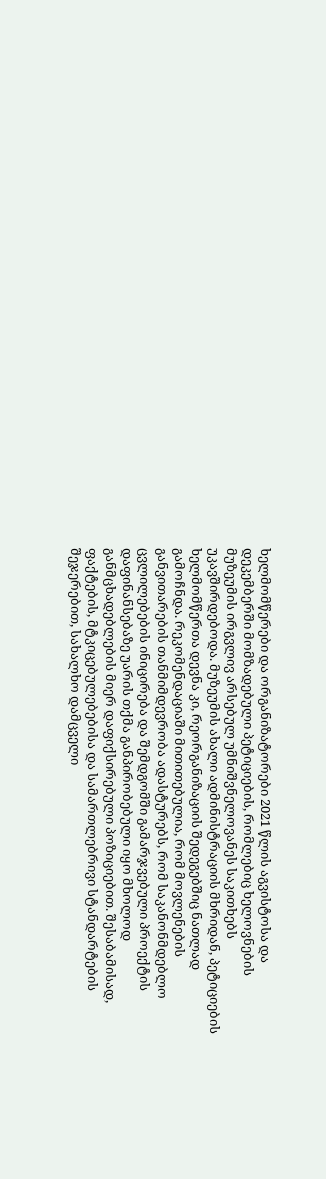ხელმომწერები და ორგანიზატორები 2021 წლის აგვისტოსა და დეკემბერში მომზადებული პეტიციების, რომლებიც ხელოვნების მუზეუმის ირგვლივ არსებულ უმნიშვნელოვანეს საკითხებს უკავშირდებოდა. მუზეუმის ახალი ადმინისტრაციის მხრიდან, პეტიციების ხელმომწერთა დევნა კი, რეორგანიზაციის შედეგებშიც ნათლად გამოჩნდა. რეკომენდაციაში მითითებულია, რომ მოვლენების განვითარების თანმიმდევრობა ადასტურებს, რომ საკანონმდებლო ცვლილებების ინიცირება და შემდგომში გამარჯვებული პროექტის დაფინანსებაზე უარის თქმა განპირობებული იყო მხოლოდ განმცხადებლების მიერ დაფიქსირებული პოზიციებით. შესაბამისად, ფაქტების, მტკიცებულებებისა და სამართლებრივი სტანდარტების შეჯერებით, სახალხო დამცველი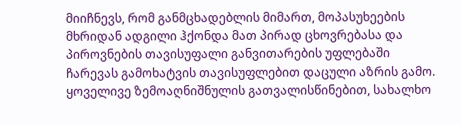მიიჩნევს, რომ განმცხადებლის მიმართ, მოპასუხეების მხრიდან ადგილი ჰქონდა მათ პირად ცხოვრებასა და პიროვნების თავისუფალი განვითარების უფლებაში ჩარევას გამოხატვის თავისუფლებით დაცული აზრის გამო. ყოველივე ზემოაღნიშნულის გათვალისწინებით, სახალხო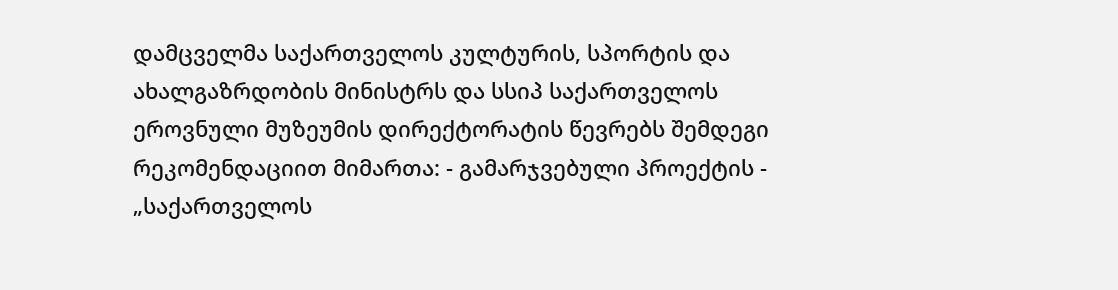დამცველმა საქართველოს კულტურის, სპორტის და ახალგაზრდობის მინისტრს და სსიპ საქართველოს ეროვნული მუზეუმის დირექტორატის წევრებს შემდეგი რეკომენდაციით მიმართა: - გამარჯვებული პროექტის - „საქართველოს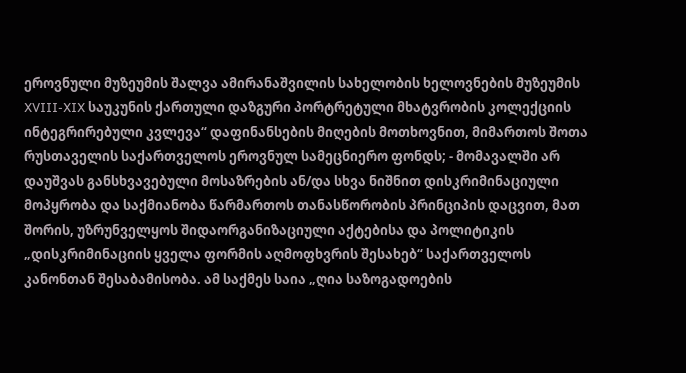ეროვნული მუზეუმის შალვა ამირანაშვილის სახელობის ხელოვნების მუზეუმის XVIII-XIX საუკუნის ქართული დაზგური პორტრეტული მხატვრობის კოლექციის ინტეგრირებული კვლევა“ დაფინანსების მიღების მოთხოვნით, მიმართოს შოთა რუსთაველის საქართველოს ეროვნულ სამეცნიერო ფონდს; - მომავალში არ დაუშვას განსხვავებული მოსაზრების ან/და სხვა ნიშნით დისკრიმინაციული მოპყრობა და საქმიანობა წარმართოს თანასწორობის პრინციპის დაცვით, მათ შორის, უზრუნველყოს შიდაორგანიზაციული აქტებისა და პოლიტიკის „დისკრიმინაციის ყველა ფორმის აღმოფხვრის შესახებ“ საქართველოს კანონთან შესაბამისობა. ამ საქმეს საია „ღია საზოგადოების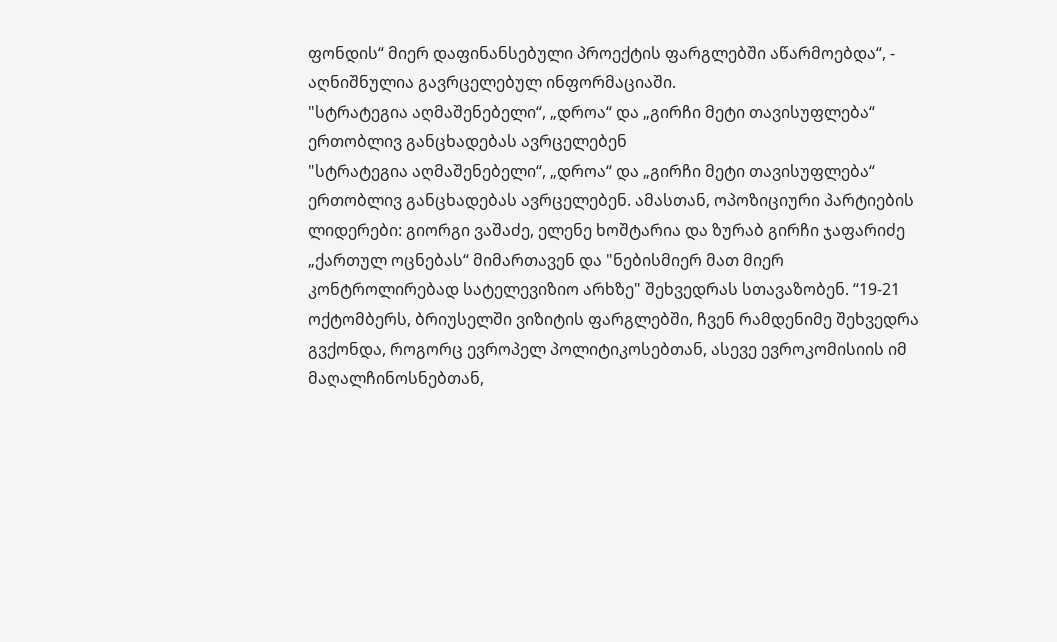ფონდის“ მიერ დაფინანსებული პროექტის ფარგლებში აწარმოებდა“, - აღნიშნულია გავრცელებულ ინფორმაციაში.
"სტრატეგია აღმაშენებელი“, „დროა“ და „გირჩი მეტი თავისუფლება“ ერთობლივ განცხადებას ავრცელებენ
"სტრატეგია აღმაშენებელი“, „დროა“ და „გირჩი მეტი თავისუფლება“ ერთობლივ განცხადებას ავრცელებენ. ამასთან, ოპოზიციური პარტიების ლიდერები: გიორგი ვაშაძე, ელენე ხოშტარია და ზურაბ გირჩი ჯაფარიძე „ქართულ ოცნებას“ მიმართავენ და "ნებისმიერ მათ მიერ კონტროლირებად სატელევიზიო არხზე" შეხვედრას სთავაზობენ. “19-21 ოქტომბერს, ბრიუსელში ვიზიტის ფარგლებში, ჩვენ რამდენიმე შეხვედრა გვქონდა, როგორც ევროპელ პოლიტიკოსებთან, ასევე ევროკომისიის იმ მაღალჩინოსნებთან,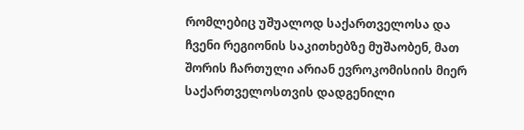რომლებიც უშუალოდ საქართველოსა და ჩვენი რეგიონის საკითხებზე მუშაობენ, მათ შორის ჩართული არიან ევროკომისიის მიერ საქართველოსთვის დადგენილი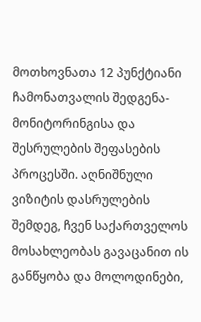მოთხოვნათა 12 პუნქტიანი ჩამონათვალის შედგენა-მონიტორინგისა და შესრულების შეფასების პროცესში. აღნიშნული ვიზიტის დასრულების შემდეგ, ჩვენ საქართველოს მოსახლეობას გავაცანით ის განწყობა და მოლოდინები,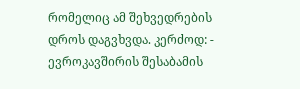რომელიც ამ შეხვედრების დროს დაგვხვდა. კერძოდ: - ევროკავშირის შესაბამის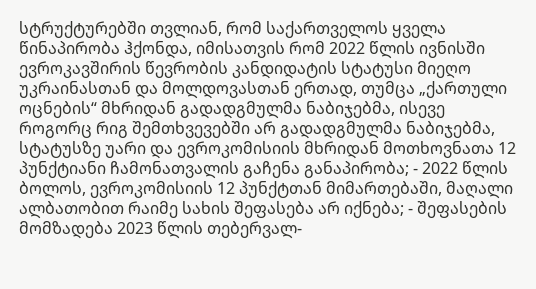სტრუქტურებში თვლიან, რომ საქართველოს ყველა წინაპირობა ჰქონდა, იმისათვის რომ 2022 წლის ივნისში ევროკავშირის წევრობის კანდიდატის სტატუსი მიეღო უკრაინასთან და მოლდოვასთან ერთად, თუმცა „ქართული ოცნების“ მხრიდან გადადგმულმა ნაბიჯებმა, ისევე როგორც რიგ შემთხვევებში არ გადადგმულმა ნაბიჯებმა, სტატუსზე უარი და ევროკომისიის მხრიდან მოთხოვნათა 12 პუნქტიანი ჩამონათვალის გაჩენა განაპირობა; - 2022 წლის ბოლოს, ევროკომისიის 12 პუნქტთან მიმართებაში, მაღალი ალბათობით რაიმე სახის შეფასება არ იქნება; - შეფასების მომზადება 2023 წლის თებერვალ-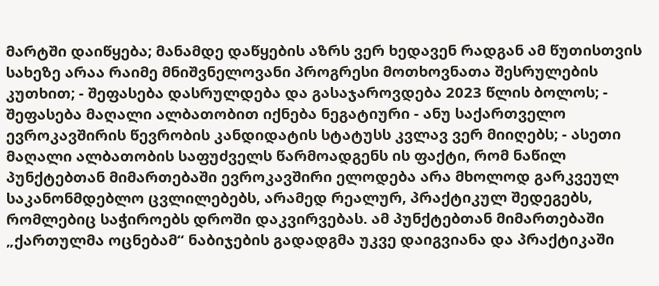მარტში დაიწყება; მანამდე დაწყების აზრს ვერ ხედავენ რადგან ამ წუთისთვის სახეზე არაა რაიმე მნიშვნელოვანი პროგრესი მოთხოვნათა შესრულების კუთხით; - შეფასება დასრულდება და გასაჯაროვდება 2023 წლის ბოლოს; - შეფასება მაღალი ალბათობით იქნება ნეგატიური - ანუ საქართველო ევროკავშირის წევრობის კანდიდატის სტატუსს კვლავ ვერ მიიღებს; - ასეთი მაღალი ალბათობის საფუძველს წარმოადგენს ის ფაქტი, რომ ნაწილ პუნქტებთან მიმართებაში ევროკავშირი ელოდება არა მხოლოდ გარკვეულ საკანონმდებლო ცვლილებებს, არამედ რეალურ, პრაქტიკულ შედეგებს, რომლებიც საჭიროებს დროში დაკვირვებას. ამ პუნქტებთან მიმართებაში „ქართულმა ოცნებამ“ ნაბიჯების გადადგმა უკვე დაიგვიანა და პრაქტიკაში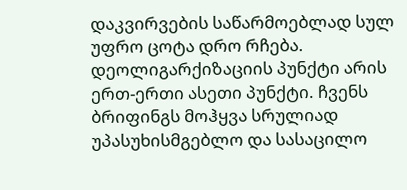დაკვირვების საწარმოებლად სულ უფრო ცოტა დრო რჩება. დეოლიგარქიზაციის პუნქტი არის ერთ-ერთი ასეთი პუნქტი. ჩვენს ბრიფინგს მოჰყვა სრულიად უპასუხისმგებლო და სასაცილო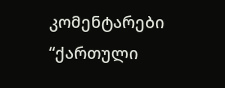კომენტარები “ქართული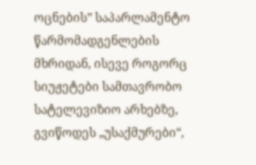ოცნების” საპარლამენტო წარმომადგენლების მხრიდან, ისევე როგორც სიუჟეტები სამთავრობო სატელევიზიო არხებზე, გვიწოდეს „უსაქმურები“,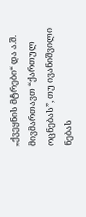„ქვეყნის მტრები“ და ა.შ. მივმართავთ “ქართულ ოცნებას”, თუ ივანიშვილი ნებას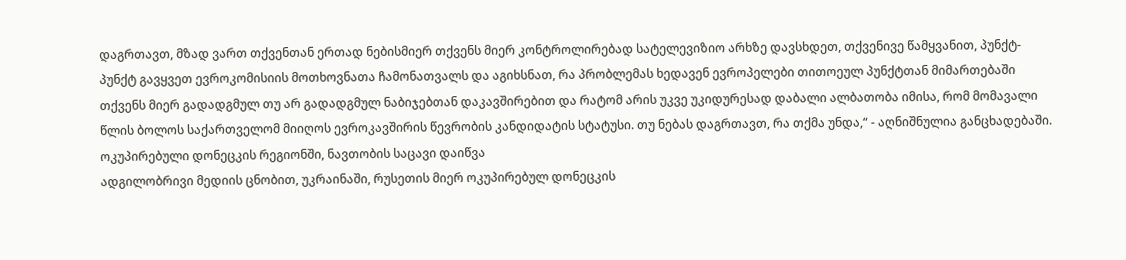დაგრთავთ, მზად ვართ თქვენთან ერთად ნებისმიერ თქვენს მიერ კონტროლირებად სატელევიზიო არხზე დავსხდეთ, თქვენივე წამყვანით, პუნქტ-პუნქტ გავყვეთ ევროკომისიის მოთხოვნათა ჩამონათვალს და აგიხსნათ, რა პრობლემას ხედავენ ევროპელები თითოეულ პუნქტთან მიმართებაში თქვენს მიერ გადადგმულ თუ არ გადადგმულ ნაბიჯებთან დაკავშირებით და რატომ არის უკვე უკიდურესად დაბალი ალბათობა იმისა, რომ მომავალი წლის ბოლოს საქართველომ მიიღოს ევროკავშირის წევრობის კანდიდატის სტატუსი. თუ ნებას დაგრთავთ, რა თქმა უნდა,“ - აღნიშნულია განცხადებაში.
ოკუპირებული დონეცკის რეგიონში, ნავთობის საცავი დაიწვა
ადგილობრივი მედიის ცნობით, უკრაინაში, რუსეთის მიერ ოკუპირებულ დონეცკის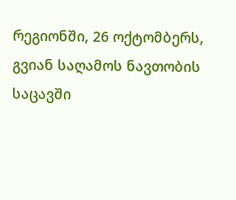რეგიონში, 26 ოქტომბერს, გვიან საღამოს ნავთობის საცავში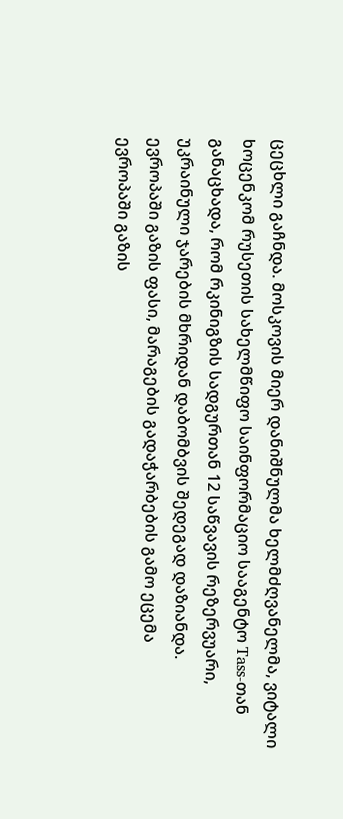ცეცხლი გაჩნდა. მოსკოვის მიერ დანიშნულმა ხელმძღვანელმა, ვიტალი ხოცენკომ რუსეთის სახელმწიფო საინფორმაციო სააგენტო Tass-თან განაცხადა, რომ რკინიგზის სადგურთან 12 საწვავის რეზერვუარი, უკრაინული ჯარების მხრიდან დაბომბვის შედეგად დაზიანდა.
ევროპაში გაზის ფასი, მარაგების გადაჭარბების გამო ეცემა
ევროპაში გაზის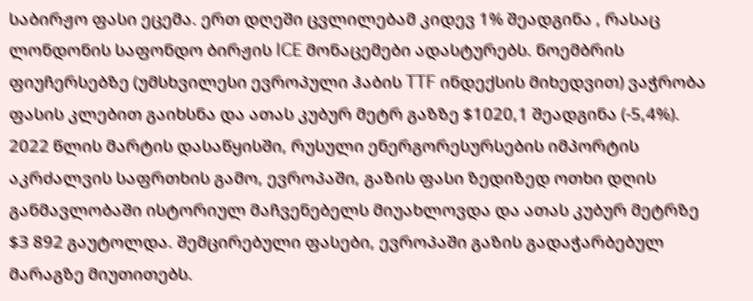საბირჟო ფასი ეცემა. ერთ დღეში ცვლილებამ კიდევ 1% შეადგინა , რასაც ლონდონის საფონდო ბირჟის ICE მონაცემები ადასტურებს. ნოემბრის ფიუჩერსებზე (უმსხვილესი ევროპული ჰაბის TTF ინდექსის მიხედვით) ვაჭრობა ფასის კლებით გაიხსნა და ათას კუბურ მეტრ გაზზე $1020,1 შეადგინა (-5,4%). 2022 წლის მარტის დასაწყისში, რუსული ენერგორესურსების იმპორტის აკრძალვის საფრთხის გამო, ევროპაში, გაზის ფასი ზედიზედ ოთხი დღის განმავლობაში ისტორიულ მაჩვენებელს მიუახლოვდა და ათას კუბურ მეტრზე $3 892 გაუტოლდა. შემცირებული ფასები, ევროპაში გაზის გადაჭარბებულ მარაგზე მიუთითებს.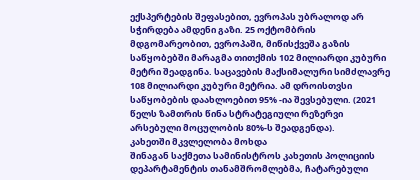ექსპერტების შეფასებით, ევროპას უბრალოდ არ სჭირდება ამდენი გაზი. 25 ოქტომბრის მდგომარეობით, ევროპაში, მიწისქვეშა გაზის საწყობებში მარაგმა თითქმის 102 მილიარდი კუბური მეტრი შეადგინა. საცავების მაქსიმალური სიმძლავრე 108 მილიარდი კუბური მეტრია. ამ დროისთვსი საწყობების დაახლოებით 95% -ია შევსებული. (2021 წელს ზამთრის წინა სტრატეგიული რეზერვი არსებული მოცულობის 80%-ს შეადგენდა).
კახეთში მკვლელობა მოხდა
შინაგან საქმეთა სამინისტროს კახეთის პოლიციის დეპარტამენტის თანამშრომლებმა, ჩატარებული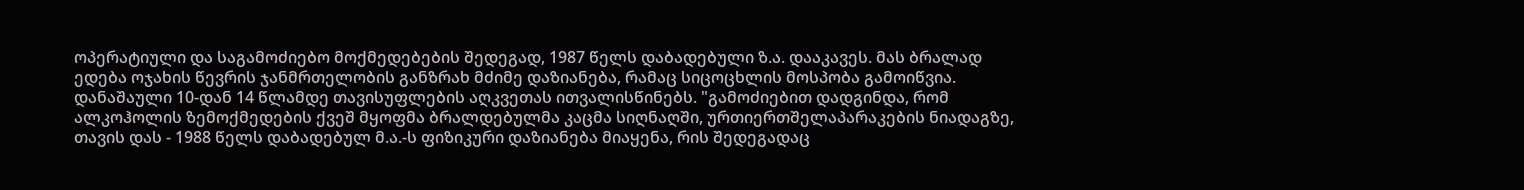ოპერატიული და საგამოძიებო მოქმედებების შედეგად, 1987 წელს დაბადებული ზ.ა. დააკავეს. მას ბრალად ედება ოჯახის წევრის ჯანმრთელობის განზრახ მძიმე დაზიანება, რამაც სიცოცხლის მოსპობა გამოიწვია. დანაშაული 10-დან 14 წლამდე თავისუფლების აღკვეთას ითვალისწინებს. "გამოძიებით დადგინდა, რომ ალკოჰოლის ზემოქმედების ქვეშ მყოფმა ბრალდებულმა კაცმა სიღნაღში, ურთიერთშელაპარაკების ნიადაგზე, თავის დას - 1988 წელს დაბადებულ მ.ა.-ს ფიზიკური დაზიანება მიაყენა, რის შედეგადაც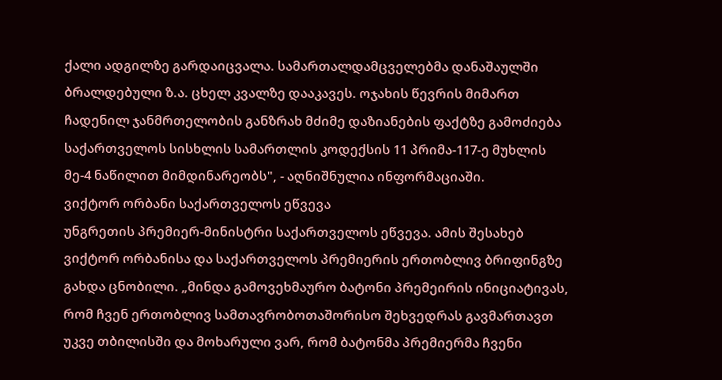ქალი ადგილზე გარდაიცვალა. სამართალდამცველებმა დანაშაულში ბრალდებული ზ.ა. ცხელ კვალზე დააკავეს. ოჯახის წევრის მიმართ ჩადენილ ჯანმრთელობის განზრახ მძიმე დაზიანების ფაქტზე გამოძიება საქართველოს სისხლის სამართლის კოდექსის 11 პრიმა-117-ე მუხლის მე-4 ნაწილით მიმდინარეობს", - აღნიშნულია ინფორმაციაში.
ვიქტორ ორბანი საქართველოს ეწვევა
უნგრეთის პრემიერ-მინისტრი საქართველოს ეწვევა. ამის შესახებ ვიქტორ ორბანისა და საქართველოს პრემიერის ერთობლივ ბრიფინგზე გახდა ცნობილი. „მინდა გამოვეხმაურო ბატონი პრემეირის ინიციატივას, რომ ჩვენ ერთობლივ სამთავრობოთაშორისო შეხვედრას გავმართავთ უკვე თბილისში და მოხარული ვარ, რომ ბატონმა პრემიერმა ჩვენი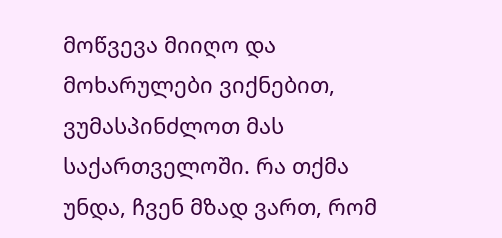მოწვევა მიიღო და მოხარულები ვიქნებით, ვუმასპინძლოთ მას საქართველოში. რა თქმა უნდა, ჩვენ მზად ვართ, რომ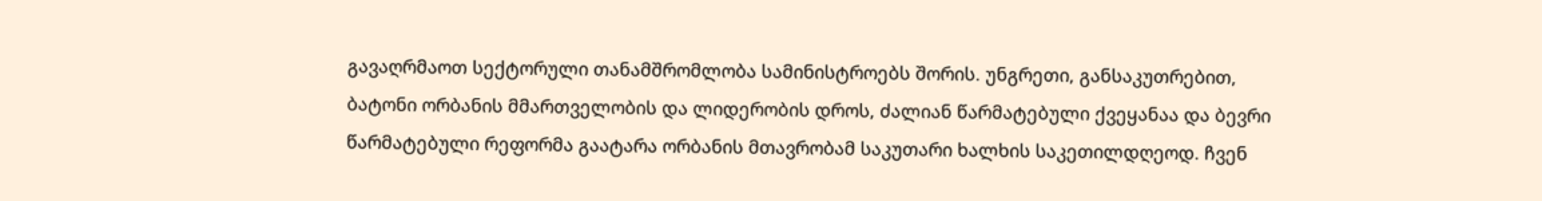გავაღრმაოთ სექტორული თანამშრომლობა სამინისტროებს შორის. უნგრეთი, განსაკუთრებით, ბატონი ორბანის მმართველობის და ლიდერობის დროს, ძალიან წარმატებული ქვეყანაა და ბევრი წარმატებული რეფორმა გაატარა ორბანის მთავრობამ საკუთარი ხალხის საკეთილდღეოდ. ჩვენ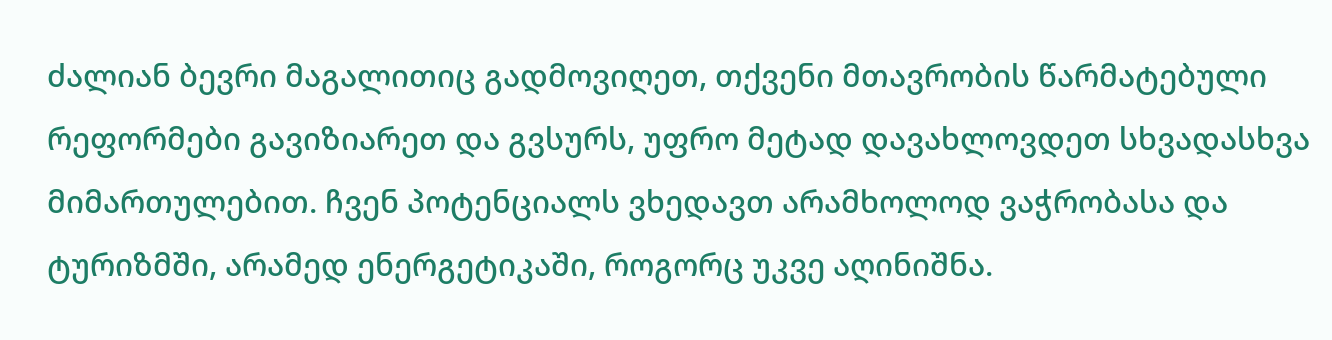ძალიან ბევრი მაგალითიც გადმოვიღეთ, თქვენი მთავრობის წარმატებული რეფორმები გავიზიარეთ და გვსურს, უფრო მეტად დავახლოვდეთ სხვადასხვა მიმართულებით. ჩვენ პოტენციალს ვხედავთ არამხოლოდ ვაჭრობასა და ტურიზმში, არამედ ენერგეტიკაში, როგორც უკვე აღინიშნა.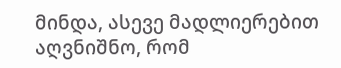მინდა, ასევე მადლიერებით აღვნიშნო, რომ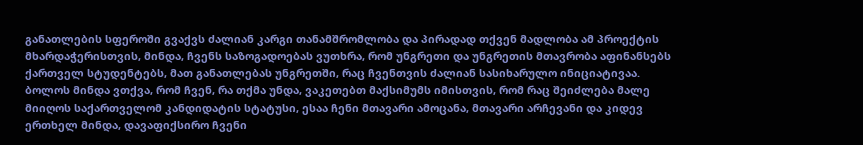განათლების სფეროში გვაქვს ძალიან კარგი თანამშრომლობა და პირადად თქვენ მადლობა ამ პროექტის მხარდაჭერისთვის, მინდა, ჩვენს საზოგადოებას ვუთხრა, რომ უნგრეთი და უნგრეთის მთავრობა აფინანსებს ქართველ სტუდენტებს, მათ განათლებას უნგრეთში, რაც ჩვენთვის ძალიან სასიხარულო ინიციატივაა. ბოლოს მინდა ვთქვა, რომ ჩვენ, რა თქმა უნდა, ვაკეთებთ მაქსიმუმს იმისთვის, რომ რაც შეიძლება მალე მიიღოს საქართველომ კანდიდატის სტატუსი, ესაა ჩენი მთავარი ამოცანა, მთავარი არჩევანი და კიდევ ერთხელ მინდა, დავაფიქსირო ჩვენი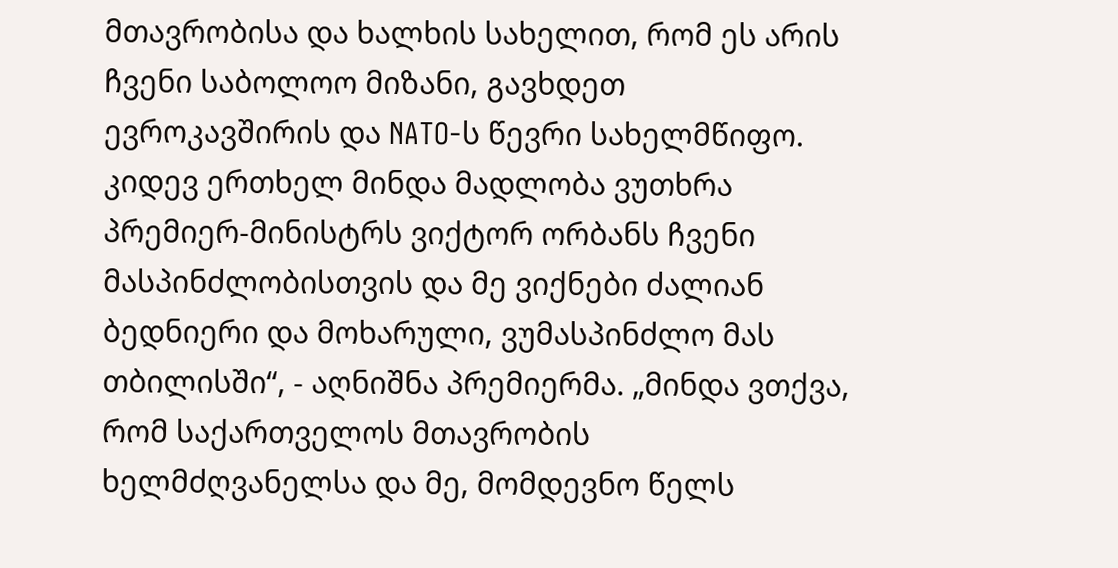მთავრობისა და ხალხის სახელით, რომ ეს არის ჩვენი საბოლოო მიზანი, გავხდეთ ევროკავშირის და NATO-ს წევრი სახელმწიფო. კიდევ ერთხელ მინდა მადლობა ვუთხრა პრემიერ-მინისტრს ვიქტორ ორბანს ჩვენი მასპინძლობისთვის და მე ვიქნები ძალიან ბედნიერი და მოხარული, ვუმასპინძლო მას თბილისში“, - აღნიშნა პრემიერმა. „მინდა ვთქვა, რომ საქართველოს მთავრობის ხელმძღვანელსა და მე, მომდევნო წელს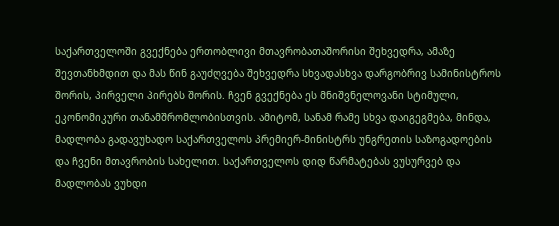საქართველოში გვექნება ერთობლივი მთავრობათაშორისი შეხვედრა, ამაზე შევთანხმდით და მას წინ გაუძღვება შეხვედრა სხვადასხვა დარგობრივ სამინისტროს შორის, პირველი პირებს შორის. ჩვენ გვექნება ეს მნიშვნელოვანი სტიმული, ეკონომიკური თანამშრომლობისთვის. ამიტომ, სანამ რამე სხვა დაიგეგმება, მინდა, მადლობა გადავუხადო საქართველოს პრემიერ-მინისტრს უნგრეთის საზოგადოების და ჩვენი მთავრობის სახელით. საქართველოს დიდ წარმატებას ვუსურვებ და მადლობას ვუხდი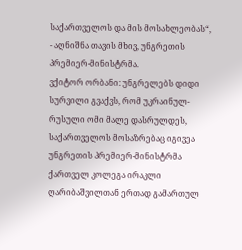საქართველოს და მის მოსახლეობას“, - აღნიშნა თავის მხივ, უნგრეთის პრემიერ-მინისტრმა.
ვქიტორ ორბანი: უნგრელებს დიდი სურვილი გვაქვს, რომ უკრაინულ-რუსული ომი მალე დასრულდეს, საქართველოს მოსაზრებაც იგივეა
უნგრეთის პრემიერ-მინისტრმა ქართველ კოლეგა ირაკლი ღარიბაშვილთან ერთად გამართულ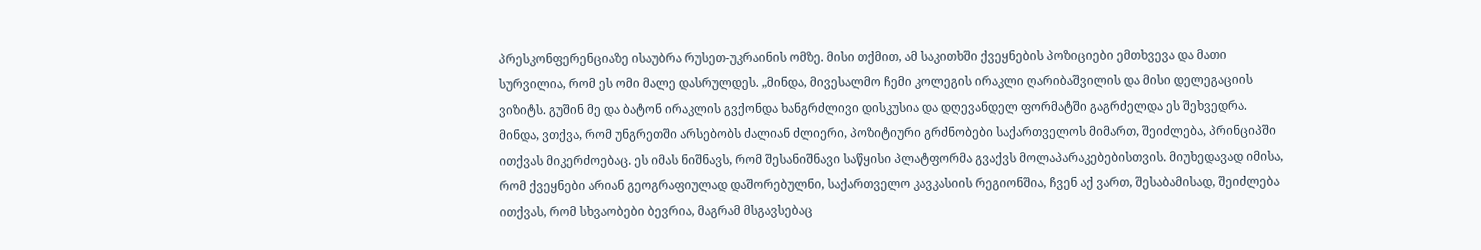პრესკონფერენციაზე ისაუბრა რუსეთ-უკრაინის ომზე. მისი თქმით, ამ საკითხში ქვეყნების პოზიციები ემთხვევა და მათი სურვილია, რომ ეს ომი მალე დასრულდეს. „მინდა, მივესალმო ჩემი კოლეგის ირაკლი ღარიბაშვილის და მისი დელეგაციის ვიზიტს. გუშინ მე და ბატონ ირაკლის გვქონდა ხანგრძლივი დისკუსია და დღევანდელ ფორმატში გაგრძელდა ეს შეხვედრა. მინდა, ვთქვა, რომ უნგრეთში არსებობს ძალიან ძლიერი, პოზიტიური გრძნობები საქართველოს მიმართ, შეიძლება, პრინციპში ითქვას მიკერძოებაც. ეს იმას ნიშნავს, რომ შესანიშნავი საწყისი პლატფორმა გვაქვს მოლაპარაკებებისთვის. მიუხედავად იმისა, რომ ქვეყნები არიან გეოგრაფიულად დაშორებულნი, საქართველო კავკასიის რეგიონშია, ჩვენ აქ ვართ, შესაბამისად, შეიძლება ითქვას, რომ სხვაობები ბევრია, მაგრამ მსგავსებაც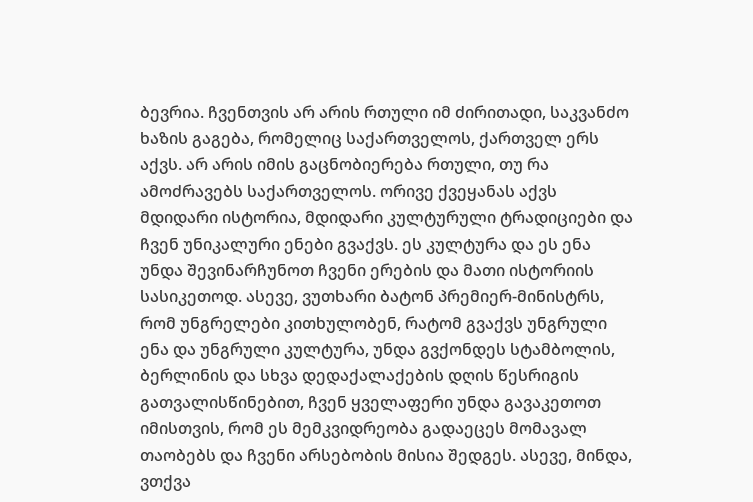ბევრია. ჩვენთვის არ არის რთული იმ ძირითადი, საკვანძო ხაზის გაგება, რომელიც საქართველოს, ქართველ ერს აქვს. არ არის იმის გაცნობიერება რთული, თუ რა ამოძრავებს საქართველოს. ორივე ქვეყანას აქვს მდიდარი ისტორია, მდიდარი კულტურული ტრადიციები და ჩვენ უნიკალური ენები გვაქვს. ეს კულტურა და ეს ენა უნდა შევინარჩუნოთ ჩვენი ერების და მათი ისტორიის სასიკეთოდ. ასევე, ვუთხარი ბატონ პრემიერ-მინისტრს, რომ უნგრელები კითხულობენ, რატომ გვაქვს უნგრული ენა და უნგრული კულტურა, უნდა გვქონდეს სტამბოლის, ბერლინის და სხვა დედაქალაქების დღის წესრიგის გათვალისწინებით, ჩვენ ყველაფერი უნდა გავაკეთოთ იმისთვის, რომ ეს მემკვიდრეობა გადაეცეს მომავალ თაობებს და ჩვენი არსებობის მისია შედგეს. ასევე, მინდა, ვთქვა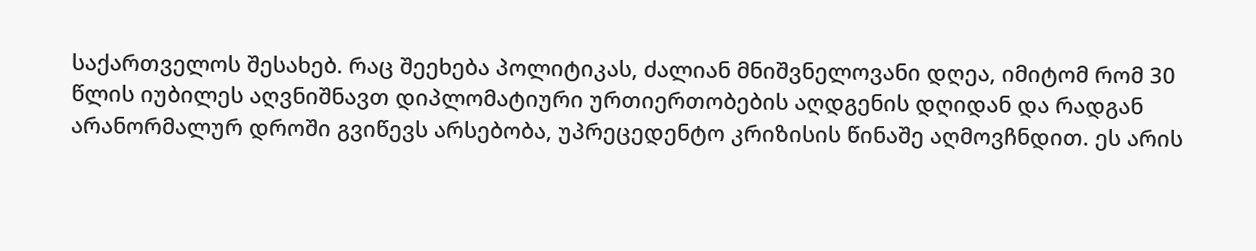საქართველოს შესახებ. რაც შეეხება პოლიტიკას, ძალიან მნიშვნელოვანი დღეა, იმიტომ რომ 30 წლის იუბილეს აღვნიშნავთ დიპლომატიური ურთიერთობების აღდგენის დღიდან და რადგან არანორმალურ დროში გვიწევს არსებობა, უპრეცედენტო კრიზისის წინაშე აღმოვჩნდით. ეს არის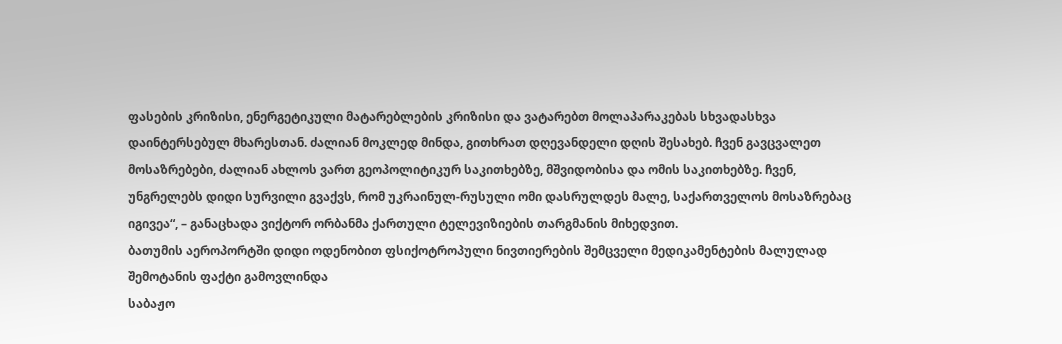ფასების კრიზისი, ენერგეტიკული მატარებლების კრიზისი და ვატარებთ მოლაპარაკებას სხვადასხვა დაინტერსებულ მხარესთან. ძალიან მოკლედ მინდა, გითხრათ დღევანდელი დღის შესახებ. ჩვენ გავცვალეთ მოსაზრებები, ძალიან ახლოს ვართ გეოპოლიტიკურ საკითხებზე, მშვიდობისა და ომის საკითხებზე. ჩვენ, უნგრელებს დიდი სურვილი გვაქვს, რომ უკრაინულ-რუსული ომი დასრულდეს მალე, საქართველოს მოსაზრებაც იგივეა“, – განაცხადა ვიქტორ ორბანმა ქართული ტელევიზიების თარგმანის მიხედვით.
ბათუმის აეროპორტში დიდი ოდენობით ფსიქოტროპული ნივთიერების შემცველი მედიკამენტების მალულად შემოტანის ფაქტი გამოვლინდა
საბაჟო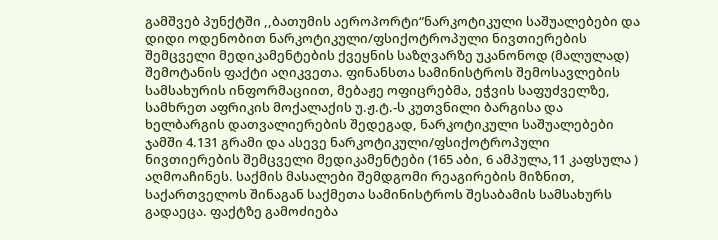გამშვებ პუნქტში ,,ბათუმის აეროპორტი“ნარკოტიკული საშუალებები და დიდი ოდენობით ნარკოტიკული/ფსიქოტროპული ნივთიერების შემცველი მედიკამენტების ქვეყნის საზღვარზე უკანონოდ (მალულად) შემოტანის ფაქტი აღიკვეთა. ფინანსთა სამინისტროს შემოსავლების სამსახურის ინფორმაციით, მებაჟე ოფიცრებმა, ეჭვის საფუძველზე, სამხრეთ აფრიკის მოქალაქის უ.ჟ.ტ.-ს კუთვნილი ბარგისა და ხელბარგის დათვალიერების შედეგად, ნარკოტიკული საშუალებები ჯამში 4.131 გრამი და ასევე ნარკოტიკული/ფსიქოტროპული ნივთიერების შემცველი მედიკამენტები (165 აბი, 6 ამპულა,11 კაფსულა ) აღმოაჩინეს. საქმის მასალები შემდგომი რეაგირების მიზნით, საქართველოს შინაგან საქმეთა სამინისტროს შესაბამის სამსახურს გადაეცა. ფაქტზე გამოძიება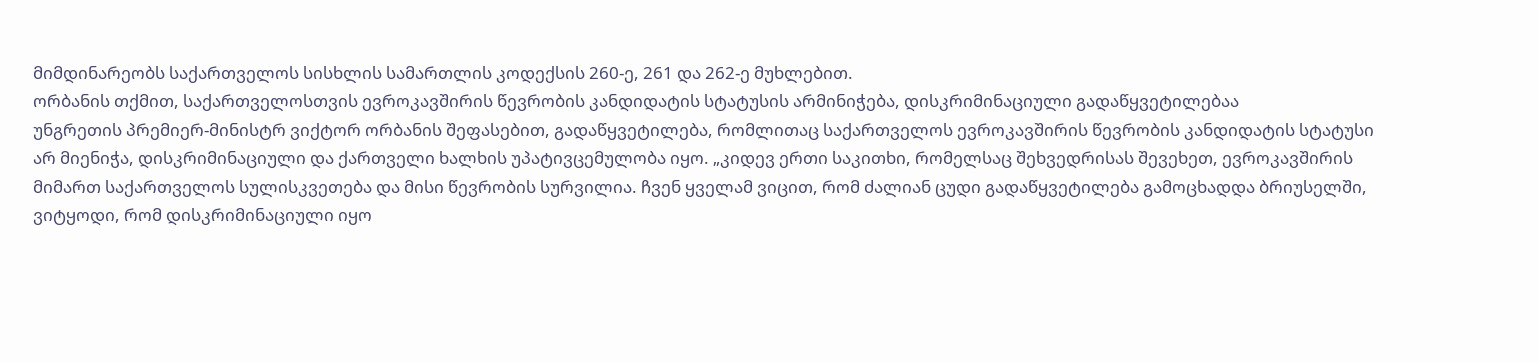მიმდინარეობს საქართველოს სისხლის სამართლის კოდექსის 260-ე, 261 და 262-ე მუხლებით.
ორბანის თქმით, საქართველოსთვის ევროკავშირის წევრობის კანდიდატის სტატუსის არმინიჭება, დისკრიმინაციული გადაწყვეტილებაა
უნგრეთის პრემიერ-მინისტრ ვიქტორ ორბანის შეფასებით, გადაწყვეტილება, რომლითაც საქართველოს ევროკავშირის წევრობის კანდიდატის სტატუსი არ მიენიჭა, დისკრიმინაციული და ქართველი ხალხის უპატივცემულობა იყო. „კიდევ ერთი საკითხი, რომელსაც შეხვედრისას შევეხეთ, ევროკავშირის მიმართ საქართველოს სულისკვეთება და მისი წევრობის სურვილია. ჩვენ ყველამ ვიცით, რომ ძალიან ცუდი გადაწყვეტილება გამოცხადდა ბრიუსელში, ვიტყოდი, რომ დისკრიმინაციული იყო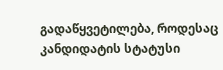გადაწყვეტილება, როდესაც კანდიდატის სტატუსი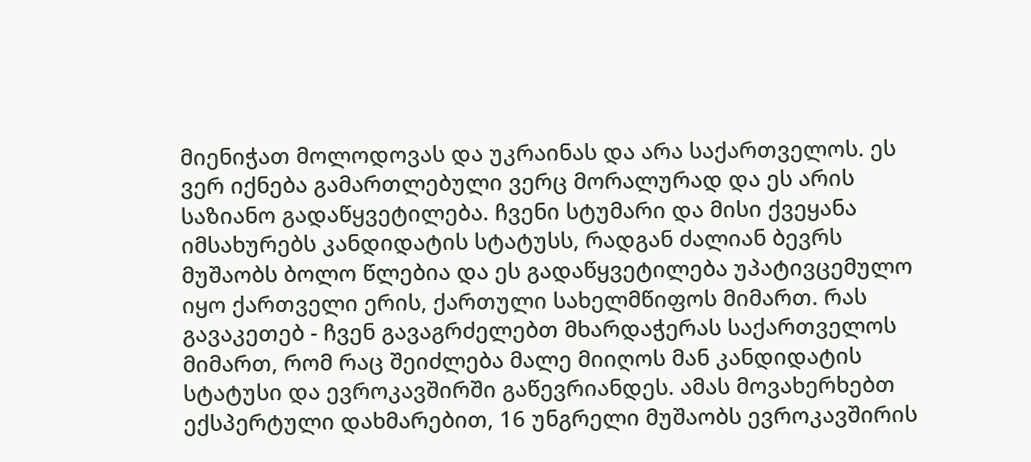მიენიჭათ მოლოდოვას და უკრაინას და არა საქართველოს. ეს ვერ იქნება გამართლებული ვერც მორალურად და ეს არის საზიანო გადაწყვეტილება. ჩვენი სტუმარი და მისი ქვეყანა იმსახურებს კანდიდატის სტატუსს, რადგან ძალიან ბევრს მუშაობს ბოლო წლებია და ეს გადაწყვეტილება უპატივცემულო იყო ქართველი ერის, ქართული სახელმწიფოს მიმართ. რას გავაკეთებ - ჩვენ გავაგრძელებთ მხარდაჭერას საქართველოს მიმართ, რომ რაც შეიძლება მალე მიიღოს მან კანდიდატის სტატუსი და ევროკავშირში გაწევრიანდეს. ამას მოვახერხებთ ექსპერტული დახმარებით, 16 უნგრელი მუშაობს ევროკავშირის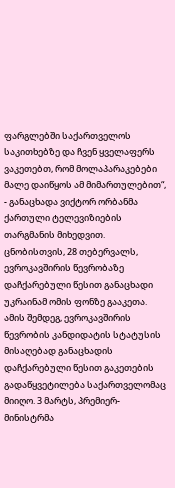ფარგლებში საქართველოს საკითხებზე და ჩვენ ყველაფერს ვაკეთებთ, რომ მოლაპარაკებები მალე დაიწყოს ამ მიმართულებით“, - განაცხადა ვიქტორ ორბანმა ქართული ტელევიზიების თარგმანის მიხედვით. ცნობისთვის, 28 თებერვალს, ევროკავშირის წევრობაზე დაჩქარებული წესით განაცხადი უკრაინამ ომის ფონზე გააკეთა. ამის შემდეგ, ევროკავშირის წევრობის კანდიდატის სტატუსის მისაღებად განაცხადის დაჩქარებული წესით გაკეთების გადაწყვეტილება საქართველომაც მიიღო. 3 მარტს, პრემიერ-მინისტრმა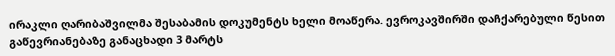ირაკლი ღარიბაშვილმა შესაბამის დოკუმენტს ხელი მოაწერა. ევროკავშირში დაჩქარებული წესით გაწევრიანებაზე განაცხადი 3 მარტს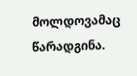მოლდოვამაც წარადგინა.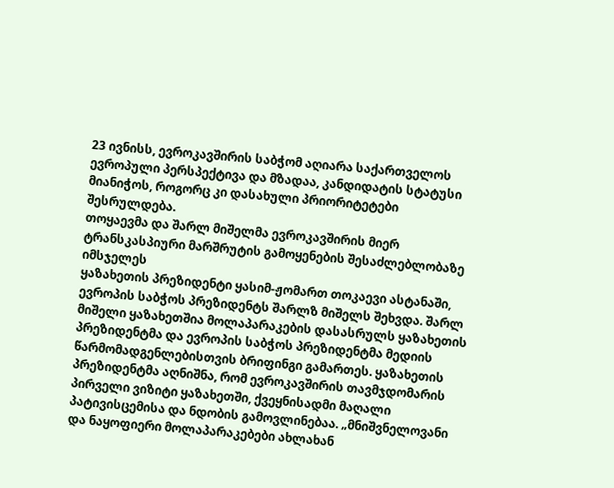23 ივნისს, ევროკავშირის საბჭომ აღიარა საქართველოს ევროპული პერსპექტივა და მზადაა, კანდიდატის სტატუსი მიანიჭოს, როგორც კი დასახული პრიორიტეტები შესრულდება.
თოყაევმა და შარლ მიშელმა ევროკავშირის მიერ ტრანსკასპიური მარშრუტის გამოყენების შესაძლებლობაზე იმსჯელეს
ყაზახეთის პრეზიდენტი ყასიმ-ჟომართ თოკაევი ასტანაში, ევროპის საბჭოს პრეზიდენტს შარლზ მიშელს შეხვდა. შარლ მიშელი ყაზახეთშია მოლაპარაკების დასასრულს ყაზახეთის პრეზიდენტმა და ევროპის საბჭოს პრეზიდენტმა მედიის წარმომადგენლებისთვის ბრიფინგი გამართეს. ყაზახეთის პრეზიდენტმა აღნიშნა, რომ ევროკავშირის თავმჯდომარის პირველი ვიზიტი ყაზახეთში, ქვეყნისადმი მაღალი პატივისცემისა და ნდობის გამოვლინებაა. „მნიშვნელოვანი და ნაყოფიერი მოლაპარაკებები ახლახან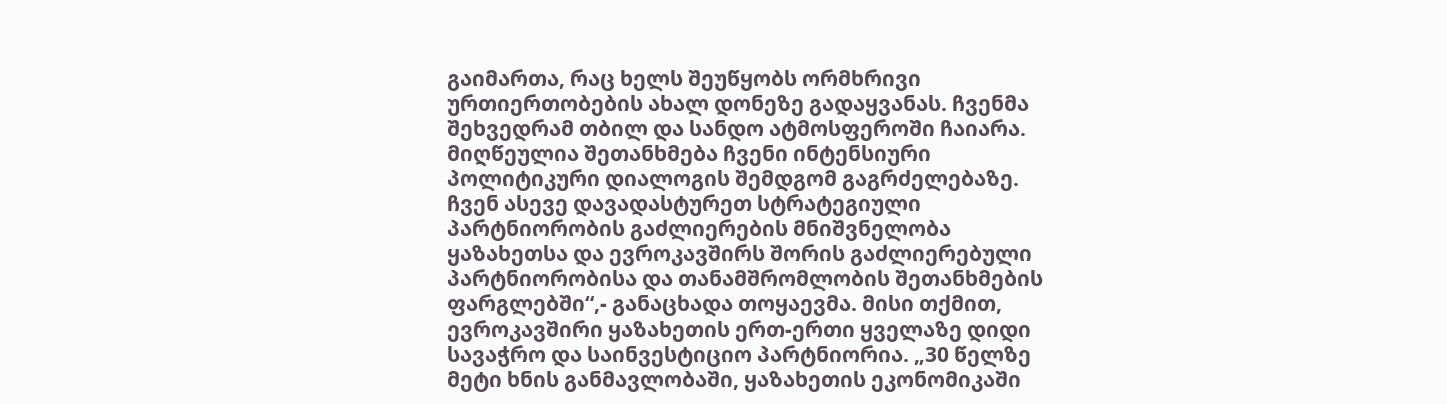გაიმართა, რაც ხელს შეუწყობს ორმხრივი ურთიერთობების ახალ დონეზე გადაყვანას. ჩვენმა შეხვედრამ თბილ და სანდო ატმოსფეროში ჩაიარა. მიღწეულია შეთანხმება ჩვენი ინტენსიური პოლიტიკური დიალოგის შემდგომ გაგრძელებაზე. ჩვენ ასევე დავადასტურეთ სტრატეგიული პარტნიორობის გაძლიერების მნიშვნელობა ყაზახეთსა და ევროკავშირს შორის გაძლიერებული პარტნიორობისა და თანამშრომლობის შეთანხმების ფარგლებში“,- განაცხადა თოყაევმა. მისი თქმით, ევროკავშირი ყაზახეთის ერთ-ერთი ყველაზე დიდი სავაჭრო და საინვესტიციო პარტნიორია. „30 წელზე მეტი ხნის განმავლობაში, ყაზახეთის ეკონომიკაში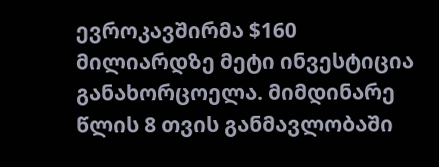ევროკავშირმა $160 მილიარდზე მეტი ინვესტიცია განახორცოელა. მიმდინარე წლის 8 თვის განმავლობაში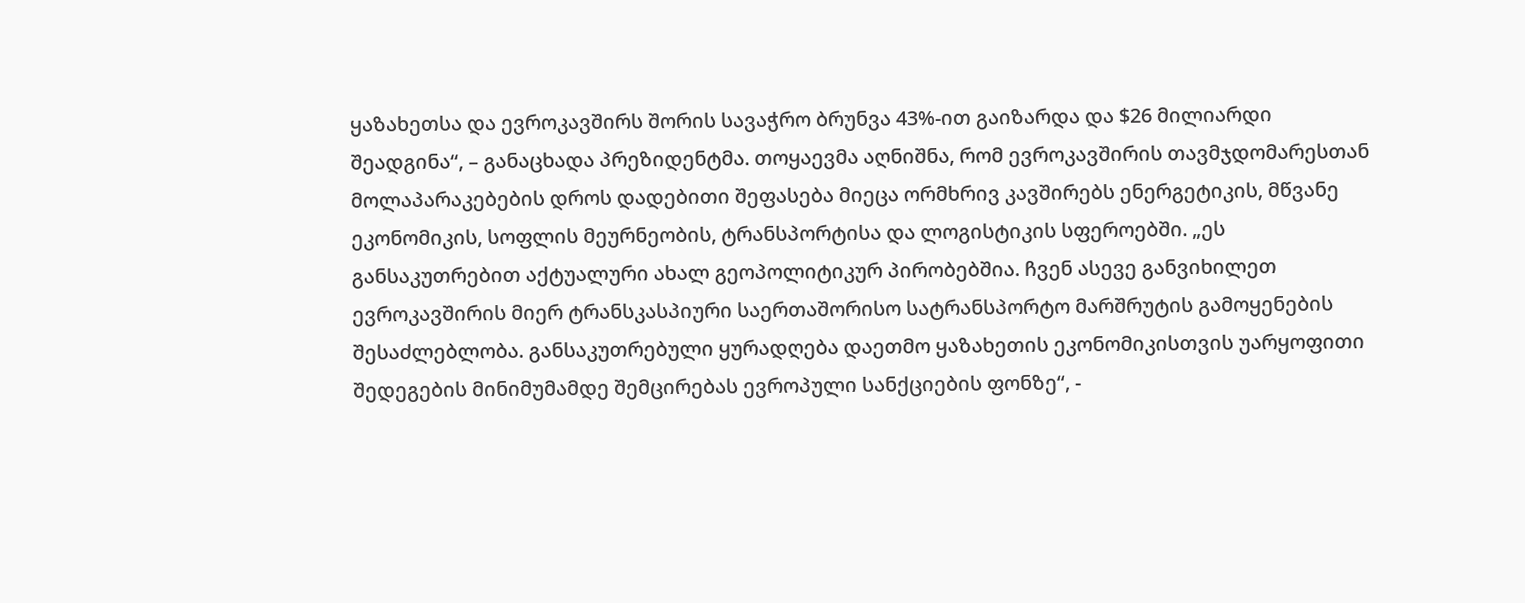ყაზახეთსა და ევროკავშირს შორის სავაჭრო ბრუნვა 43%-ით გაიზარდა და $26 მილიარდი შეადგინა“, – განაცხადა პრეზიდენტმა. თოყაევმა აღნიშნა, რომ ევროკავშირის თავმჯდომარესთან მოლაპარაკებების დროს დადებითი შეფასება მიეცა ორმხრივ კავშირებს ენერგეტიკის, მწვანე ეკონომიკის, სოფლის მეურნეობის, ტრანსპორტისა და ლოგისტიკის სფეროებში. „ეს განსაკუთრებით აქტუალური ახალ გეოპოლიტიკურ პირობებშია. ჩვენ ასევე განვიხილეთ ევროკავშირის მიერ ტრანსკასპიური საერთაშორისო სატრანსპორტო მარშრუტის გამოყენების შესაძლებლობა. განსაკუთრებული ყურადღება დაეთმო ყაზახეთის ეკონომიკისთვის უარყოფითი შედეგების მინიმუმამდე შემცირებას ევროპული სანქციების ფონზე“, -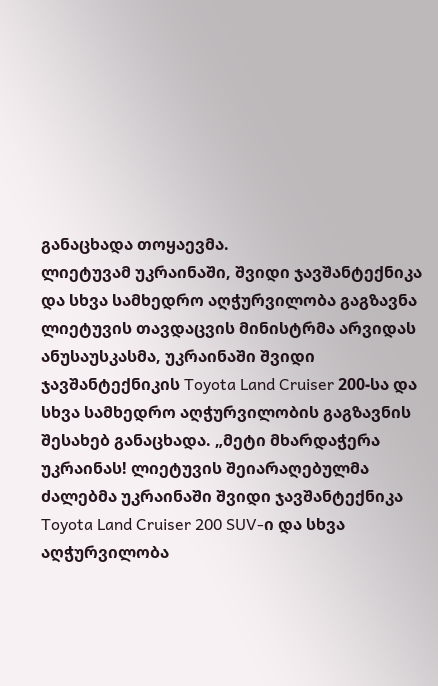განაცხადა თოყაევმა.
ლიეტუვამ უკრაინაში, შვიდი ჯავშანტექნიკა და სხვა სამხედრო აღჭურვილობა გაგზავნა
ლიეტუვის თავდაცვის მინისტრმა არვიდას ანუსაუსკასმა, უკრაინაში შვიდი ჯავშანტექნიკის Toyota Land Cruiser 200-სა და სხვა სამხედრო აღჭურვილობის გაგზავნის შესახებ განაცხადა. „მეტი მხარდაჭერა უკრაინას! ლიეტუვის შეიარაღებულმა ძალებმა უკრაინაში შვიდი ჯავშანტექნიკა Toyota Land Cruiser 200 SUV-ი და სხვა აღჭურვილობა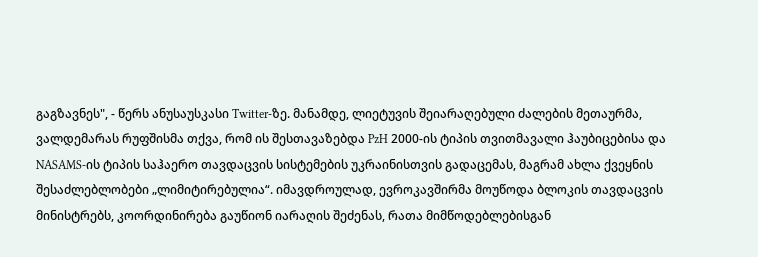გაგზავნეს", - წერს ანუსაუსკასი Twitter-ზე. მანამდე, ლიეტუვის შეიარაღებული ძალების მეთაურმა, ვალდემარას რუფშისმა თქვა, რომ ის შესთავაზებდა PzH 2000-ის ტიპის თვითმავალი ჰაუბიცებისა და NASAMS-ის ტიპის საჰაერო თავდაცვის სისტემების უკრაინისთვის გადაცემას, მაგრამ ახლა ქვეყნის შესაძლებლობები „ლიმიტირებულია“. იმავდროულად, ევროკავშირმა მოუწოდა ბლოკის თავდაცვის მინისტრებს, კოორდინირება გაუწიონ იარაღის შეძენას, რათა მიმწოდებლებისგან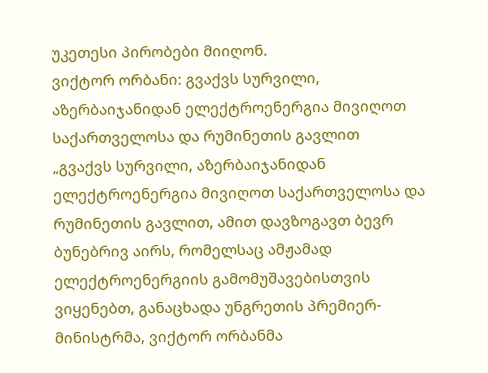უკეთესი პირობები მიიღონ.
ვიქტორ ორბანი: გვაქვს სურვილი, აზერბაიჯანიდან ელექტროენერგია მივიღოთ საქართველოსა და რუმინეთის გავლით
„გვაქვს სურვილი, აზერბაიჯანიდან ელექტროენერგია მივიღოთ საქართველოსა და რუმინეთის გავლით, ამით დავზოგავთ ბევრ ბუნებრივ აირს, რომელსაც ამჟამად ელექტროენერგიის გამომუშავებისთვის ვიყენებთ, განაცხადა უნგრეთის პრემიერ-მინისტრმა, ვიქტორ ორბანმა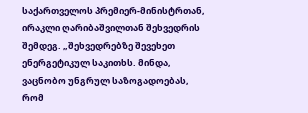საქართველოს პრემიერ-მინისტრთან, ირაკლი ღარიბაშვილთან შეხვედრის შემდეგ. „შეხვედრებზე შევეხეთ ენერგეტიკულ საკითხს. მინდა, ვაცნობო უნგრულ საზოგადოებას, რომ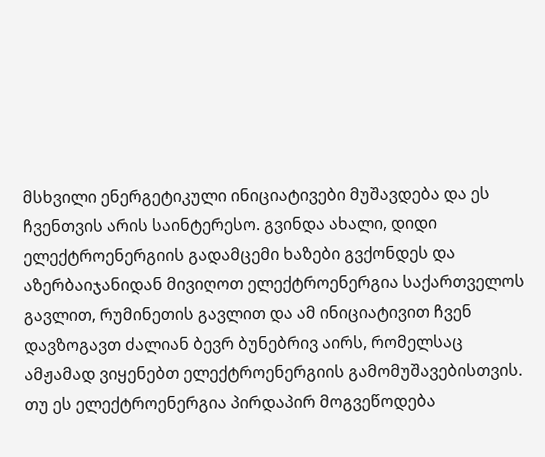მსხვილი ენერგეტიკული ინიციატივები მუშავდება და ეს ჩვენთვის არის საინტერესო. გვინდა ახალი, დიდი ელექტროენერგიის გადამცემი ხაზები გვქონდეს და აზერბაიჯანიდან მივიღოთ ელექტროენერგია საქართველოს გავლით, რუმინეთის გავლით და ამ ინიციატივით ჩვენ დავზოგავთ ძალიან ბევრ ბუნებრივ აირს, რომელსაც ამჟამად ვიყენებთ ელექტროენერგიის გამომუშავებისთვის. თუ ეს ელექტროენერგია პირდაპირ მოგვეწოდება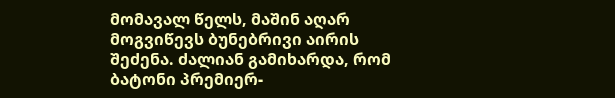მომავალ წელს, მაშინ აღარ მოგვიწევს ბუნებრივი აირის შეძენა. ძალიან გამიხარდა, რომ ბატონი პრემიერ-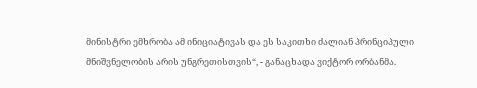მინისტრი ემხრობა ამ ინიციატივას და ეს საკითხი ძალიან პრინციპული მნიშვნელობის არის უნგრეთისთვის“, - განაცხადა ვიქტორ ორბანმა.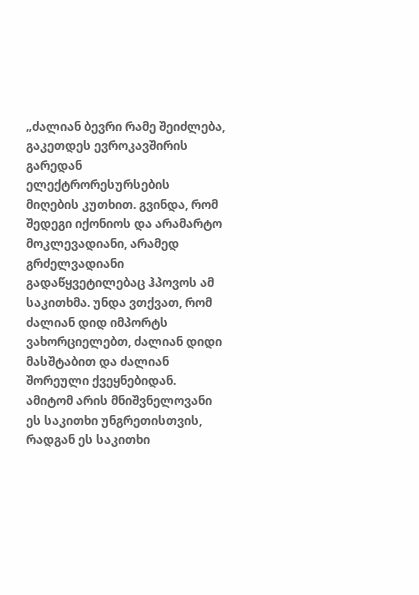„ძალიან ბევრი რამე შეიძლება, გაკეთდეს ევროკავშირის გარედან ელექტრორესურსების მიღების კუთხით. გვინდა, რომ შედეგი იქონიოს და არამარტო მოკლევადიანი, არამედ გრძელვადიანი გადაწყვეტილებაც ჰპოვოს ამ საკითხმა. უნდა ვთქვათ, რომ ძალიან დიდ იმპორტს ვახორციელებთ, ძალიან დიდი მასშტაბით და ძალიან შორეული ქვეყნებიდან. ამიტომ არის მნიშვნელოვანი ეს საკითხი უნგრეთისთვის, რადგან ეს საკითხი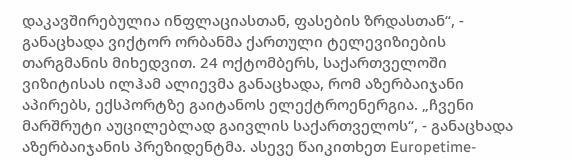დაკავშირებულია ინფლაციასთან, ფასების ზრდასთან“, - განაცხადა ვიქტორ ორბანმა ქართული ტელევიზიების თარგმანის მიხედვით. 24 ოქტომბერს, საქართველოში ვიზიტისას ილჰამ ალიევმა განაცხადა, რომ აზერბაიჯანი აპირებს, ექსპორტზე გაიტანოს ელექტროენერგია. „ჩვენი მარშრუტი აუცილებლად გაივლის საქართველოს“, - განაცხადა აზერბაიჯანის პრეზიდენტმა. ასევე წაიკითხეთ Europetime-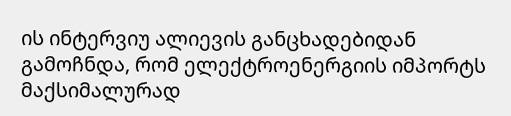ის ინტერვიუ ალიევის განცხადებიდან გამოჩნდა, რომ ელექტროენერგიის იმპორტს მაქსიმალურად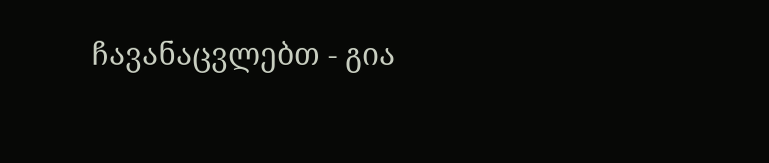ჩავანაცვლებთ - გია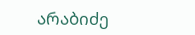არაბიძე